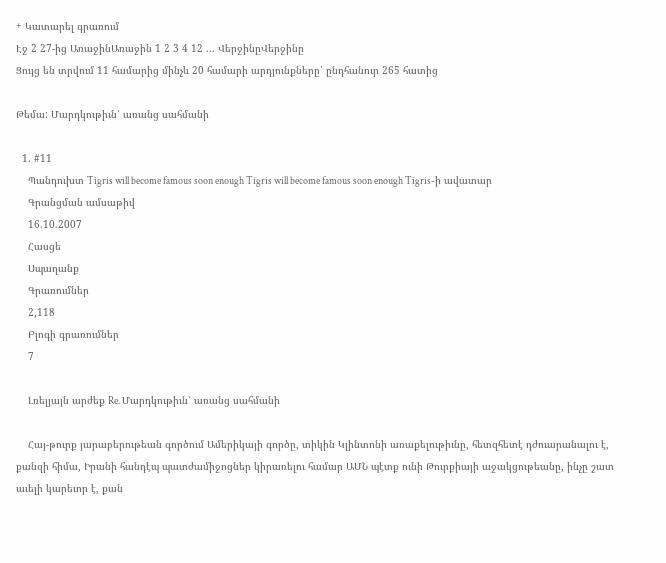+ Կատարել գրառում
Էջ 2 27-ից ԱռաջինԱռաջին 1 2 3 4 12 ... ՎերջինըՎերջինը
Ցույց են տրվում 11 համարից մինչև 20 համարի արդյունքները՝ ընդհանուր 265 հատից

Թեմա: Մարդկութիւն՝ առանց սահմանի

  1. #11
    Պանդուխտ Tigris will become famous soon enough Tigris will become famous soon enough Tigris-ի ավատար
    Գրանցման ամսաթիվ
    16.10.2007
    Հասցե
    Սպաղանք
    Գրառումներ
    2,118
    Բլոգի գրառումներ
    7

    Լռելյայն արժեք Re. Մարդկութիւն՝ առանց սահմանի

    Հայ-թուրք յարաբերութեան գործում Ամերիկայի գործը, տիկին Կլինտոնի առաքելութիւնը, հետզհետէ դժուարանալու է, քանզի հիմա, Իրանի հանդէպ պատժամիջոցներ կիրառելու համար ԱՄՆ պէտք ունի Թուրքիայի աջակցութեանը, ինչը շատ աւելի կարեւոր է, քան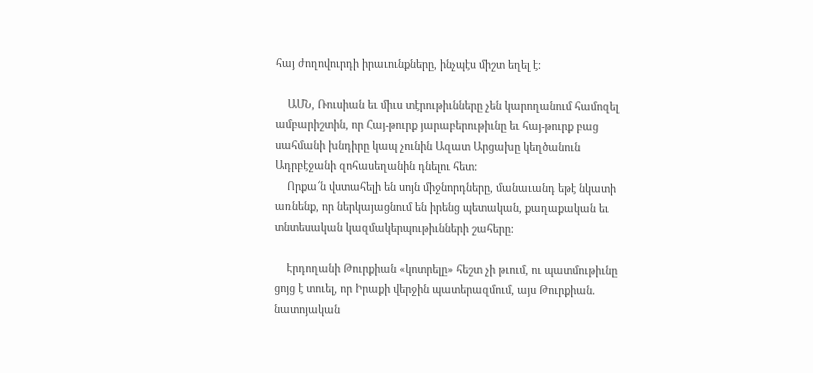հայ ժողովուրդի իրաւունքները, ինչպէս միշտ եղել է:

    ԱՄՆ, Ռուսիան եւ միւս տէրութիւնները չեն կարողանում համոզել ամբարիշտին, որ Հայ-թուրք յարաբերութիւնը եւ հայ-թուրք բաց սահմանի խնդիրը կապ չունին Ազատ Արցախը կեղծանուն Ադրբէջանի զոհասեղանին դնելու հետ:
    Որքա՜ն վստահելի են սոյն միջնորդները, մանաւանդ եթէ նկատի առնենք, որ ներկայացնում են իրենց պետական, քաղաքական եւ տնտեսական կազմակերպութիւնների շահերը:

    Էրդողանի Թուրքիան «կոտրելը» հեշտ չի թւում, ու պատմութիւնը ցոյց է տուել, որ Իրաքի վերջին պատերազմում, այս Թուրքիան. նատոյական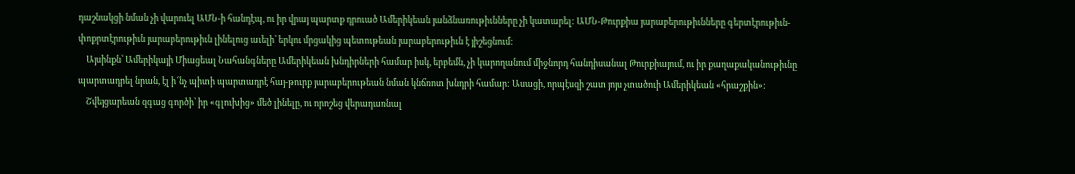դաշնակցի նման չի վարուել ԱՄՆ-ի հանդէպ, ու իր վրայ պարտք դրուած Ամերիկեան յանձնառութիւնները չի կատարել: ԱՄՆ-Թուրքիա յարաբերութիւնները գերտէրութիւն-փոքրտէրութիւն յարաբերութիւն լինելուց աւելի՝ երկու մրցակից պետութեան յարաբերութիւն է յիշեցնում:
    Այսինքն՝ Ամերիկայի Միացեալ Նահանգները Ամերիկեան խնդիրների համար իսկ, երբեմն, չի կարողանում միջնորդ հանդիսանալ Թուրքիայում, ու իր քաղաքականութիւնը պարտադրել նրան, էլ ի՜նչ պիտի պարտադրէ հայ-թուրք յարաբերութեան նման կնճռոտ խնդրի համար: Ասացի, որպէսզի շատ յոյս չտածուի Ամերիկեան «հրաշքին»:
    Շվեյցարեան զգաց գործի՝ իր «գլուխից» մեծ լինելը, ու որոշեց վերադառնալ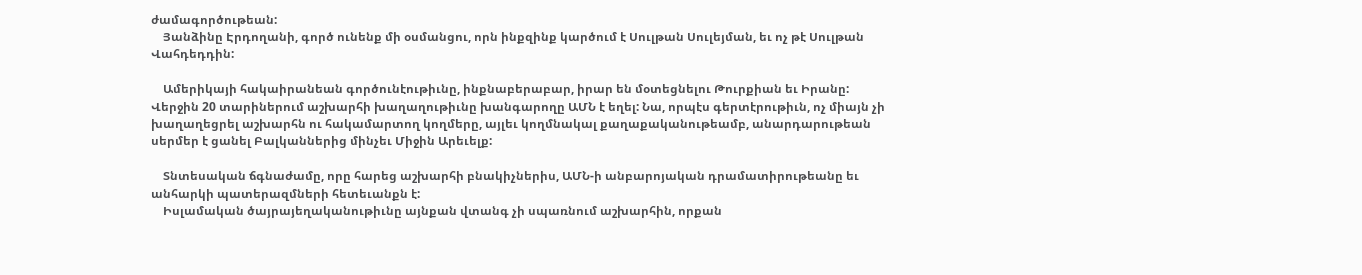ժամագործութեան:
    Յանձինը Էրդողանի, գործ ունենք մի օսմանցու, որն ինքզինք կարծում է Սուլթան Սուլեյման, եւ ոչ թէ Սուլթան Վահդեդդին:

    Ամերիկայի հակաիրանեան գործունէութիւնը, ինքնաբերաբար, իրար են մօտեցնելու Թուրքիան եւ Իրանը: Վերջին 20 տարիներում աշխարհի խաղաղութիւնը խանգարողը ԱՄՆ է եղել: Նա, որպէս գերտէրութիւն, ոչ միայն չի խաղաղեցրել աշխարհն ու հակամարտող կողմերը, այլեւ կողմնակալ քաղաքականութեամբ, անարդարութեան սերմեր է ցանել Բալկաններից մինչեւ Միջին Արեւելք:

    Տնտեսական ճգնաժամը, որը հարեց աշխարհի բնակիչներիս, ԱՄՆ-ի անբարոյական դրամատիրութեանը եւ անհարկի պատերազմների հետեւանքն է:
    Իսլամական ծայրայեղականութիւնը այնքան վտանգ չի սպառնում աշխարհին, որքան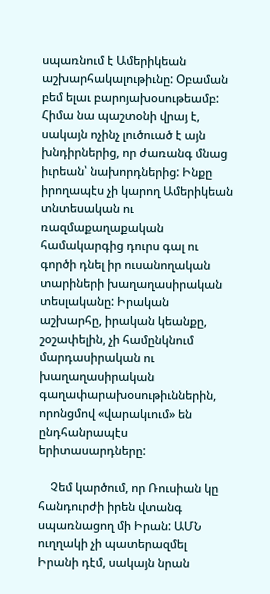սպառնում է Ամերիկեան աշխարհակալութիւնը: Օբաման բեմ ելաւ բարոյախօսութեամբ: Հիմա նա պաշտօնի վրայ է, սակայն ոչինչ լուծուած է այն խնդիրներից, որ ժառանգ մնաց իւրեան՝ նախորդներից: Ինքը իրողապէս չի կարող Ամերիկեան տնտեսական ու ռազմաքաղաքական համակարգից դուրս գալ ու գործի դնել իր ուսանողական տարիների խաղաղասիրական տեսլականը: Իրական աշխարհը, իրական կեանքը, շօշափելին, չի համընկնում մարդասիրական ու խաղաղասիրական գաղափարախօսութիւններին, որոնցմով «վարակւում» են ընդհանրապէս երիտասարդները:

    Չեմ կարծում, որ Ռուսիան կը հանդուրժի իրեն վտանգ սպառնացող մի Իրան: ԱՄՆ ուղղակի չի պատերազմել Իրանի դէմ, սակայն նրան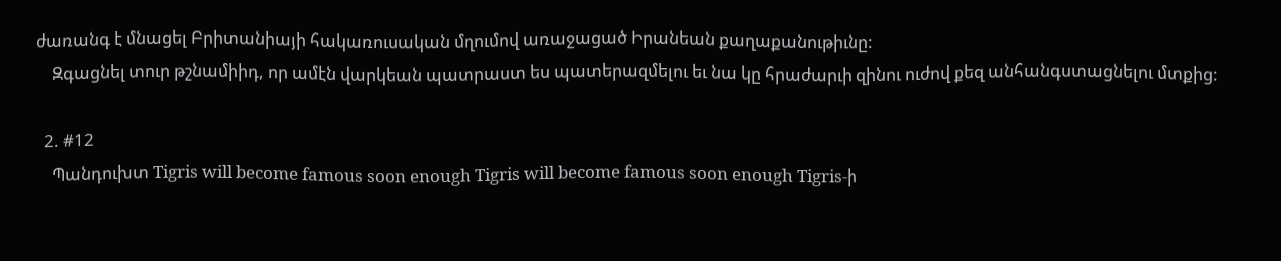ժառանգ է մնացել Բրիտանիայի հակառուսական մղումով առաջացած Իրանեան քաղաքանութիւնը:
    Զգացնել տուր թշնամիիդ, որ ամէն վարկեան պատրաստ ես պատերազմելու եւ նա կը հրաժարւի զինու ուժով քեզ անհանգստացնելու մտքից:

  2. #12
    Պանդուխտ Tigris will become famous soon enough Tigris will become famous soon enough Tigris-ի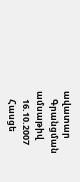ավատար
    Գրանցման ամսաթիվ
    16.10.2007
    Հասցե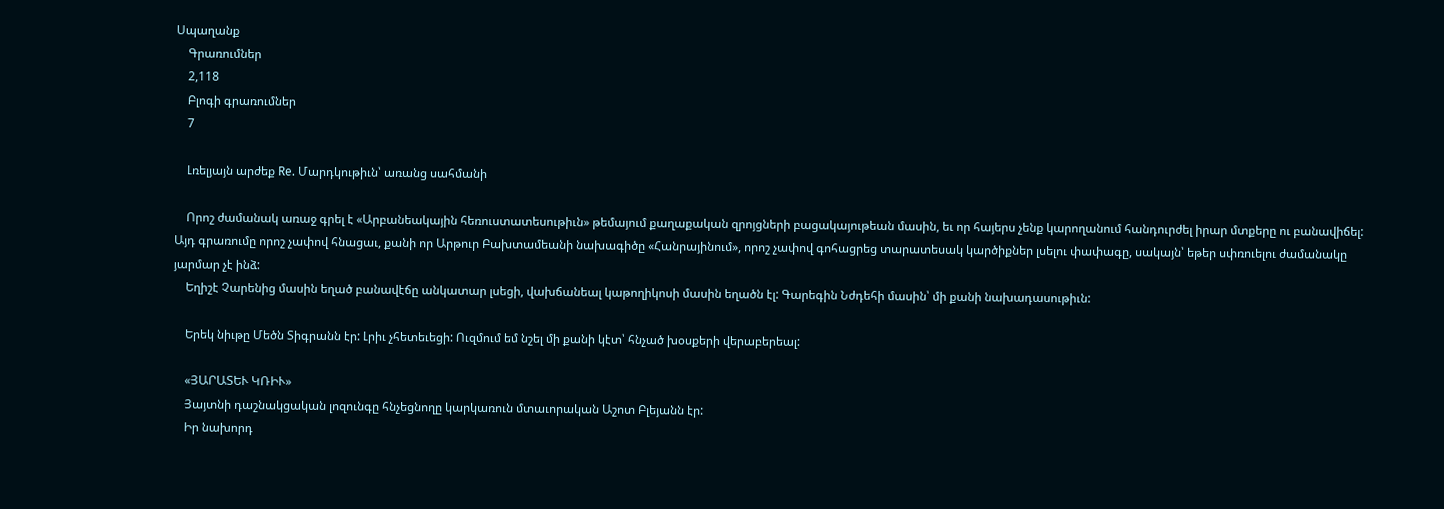Սպաղանք
    Գրառումներ
    2,118
    Բլոգի գրառումներ
    7

    Լռելյայն արժեք Re. Մարդկութիւն՝ առանց սահմանի

    Որոշ ժամանակ առաջ գրել է «Արբանեակային հեռուստատեսութիւն» թեմայում քաղաքական զրոյցների բացակայութեան մասին, եւ որ հայերս չենք կարողանում հանդուրժել իրար մտքերը ու բանավիճել: Այդ գրառումը որոշ չափով հնացաւ, քանի որ Արթուր Բախտամեանի նախագիծը «Հանրայինում», որոշ չափով գոհացրեց տարատեսակ կարծիքներ լսելու փափագը, սակայն՝ եթեր սփռուելու ժամանակը յարմար չէ ինձ:
    Եղիշէ Չարենից մասին եղած բանավէճը անկատար լսեցի, վախճանեալ կաթողիկոսի մասին եղածն էլ: Գարեգին Նժդեհի մասին՝ մի քանի նախադասութիւն:

    Երեկ նիւթը Մեծն Տիգրանն էր: Լրիւ չհետեւեցի: Ուզմում եմ նշել մի քանի կէտ՝ հնչած խօսքերի վերաբերեալ:

    «ՅԱՐԱՏԵՒ ԿՌԻՒ»
    Յայտնի դաշնակցական լոզունգը հնչեցնողը կարկառուն մտաւորական Աշոտ Բլեյանն էր:
    Իր նախորդ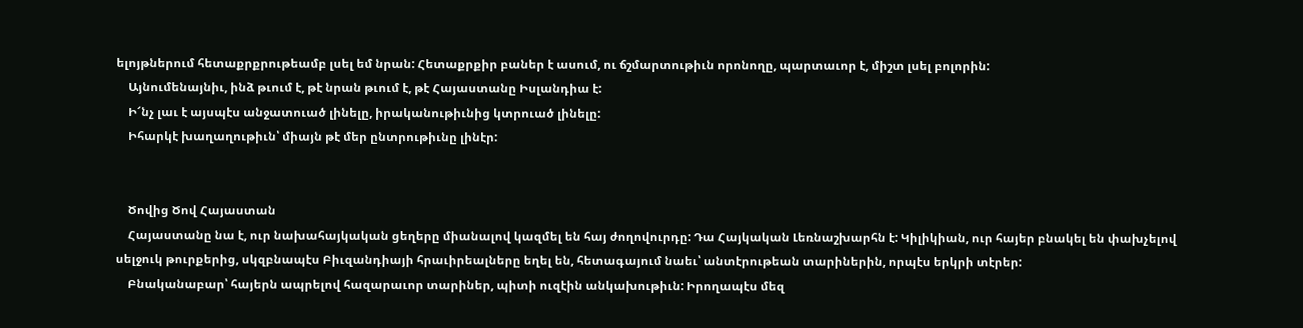ելոյթներում հետաքրքրութեամբ լսել եմ նրան: Հետաքրքիր բաներ է ասում, ու ճշմարտութիւն որոնողը, պարտաւոր է, միշտ լսել բոլորին:
    Այնումենայնիւ, ինձ թւում է, թէ նրան թւում է, թէ Հայաստանը Իսլանդիա է:
    Ի՜նչ լաւ է այսպէս անջատուած լինելը, իրականութիւնից կտրուած լինելը:
    Իհարկէ խաղաղութիւն՝ միայն թէ մեր ընտրութիւնը լինէր:


    Ծովից Ծով Հայաստան
    Հայաստանը նա է, ուր նախահայկական ցեղերը միանալով կազմել են հայ ժողովուրդը: Դա Հայկական Լեռնաշխարհն է: Կիլիկիան, ուր հայեր բնակել են փախչելով սելջուկ թուրքերից, սկզբնապէս Բիւզանդիայի հրաւիրեալները եղել են, հետագայում նաեւ՝ անտէրութեան տարիներին, որպէս երկրի տէրեր:
    Բնականաբար՝ հայերն ապրելով հազարաւոր տարիներ, պիտի ուզէին անկախութիւն: Իրողապէս մեզ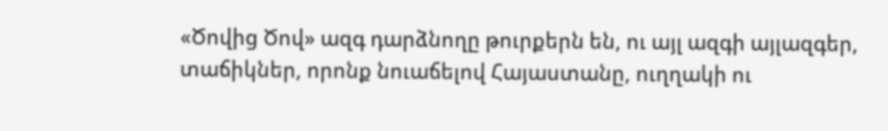«Ծովից Ծով» ազգ դարձնողը թուրքերն են, ու այլ ազգի այլազգեր, տաճիկներ, որոնք նուաճելով Հայաստանը, ուղղակի ու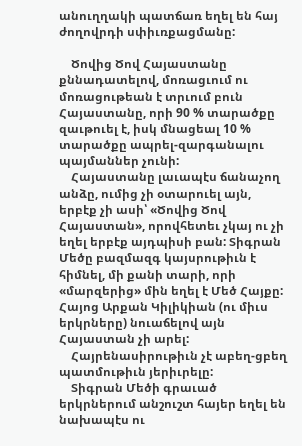անուղղակի պատճառ եղել են հայ ժողովրդի սփիւռքացմանը:

    Ծովից Ծով Հայաստանը քննադատելով, մոռացւում ու մոռացութեան է տրւում բուն Հայաստանը, որի 90 % տարածքը զաւթուել է, իսկ մնացեալ 10 % տարածքը ապրել-զարգանալու պայմաններ չունի:
    Հայաստանը լաւապէս ճանաչող անձը, ումից չի օտարուել այն, երբէք չի ասի՝ «Ծովից Ծով Հայաստան», որովհետեւ չկայ ու չի եղել երբէք այդպիսի բան: Տիգրան Մեծը բազմազգ կայսրութիւն է հիմնել, մի քանի տարի, որի «մարզերից» մին եղել է Մեծ Հայքը: Հայոց Արքան Կիլիկիան (ու միւս երկրները) նուաճելով այն Հայաստան չի արել:
    Հայրենասիրութիւն չէ աբեղ-ցբեղ պատմութիւն յերիւրելը:
    Տիգրան Մեծի գրաւած երկրներում անշուշտ հայեր եղել են նախապէս ու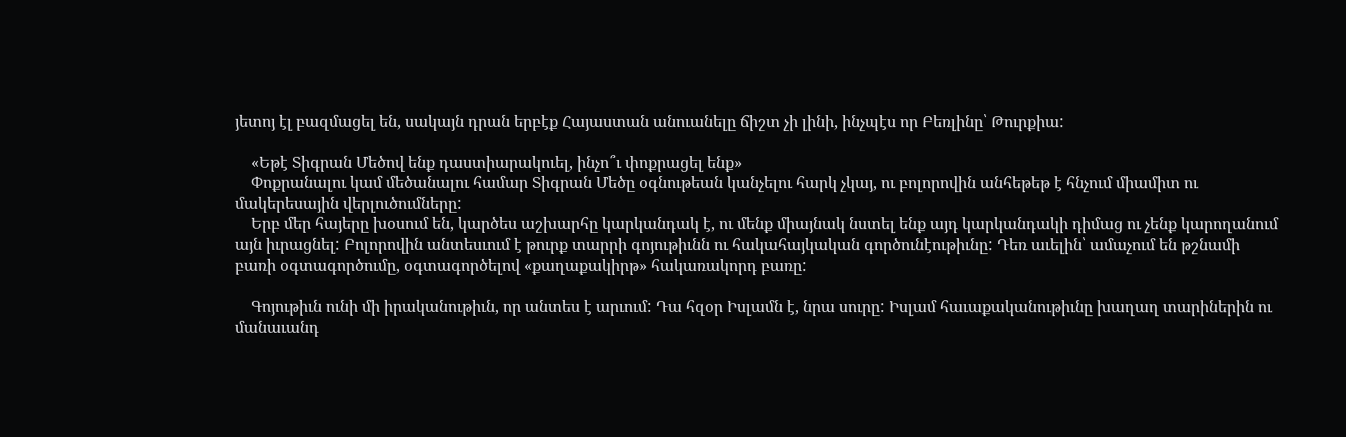յետոյ էլ բազմացել են, սակայն դրան երբէք Հայաստան անուանելը ճիշտ չի լինի, ինչպէս որ Բեռլինը՝ Թուրքիա:

    «Եթէ Տիգրան Մեծով ենք դաստիարակուել, ինչո՞ւ փոքրացել ենք»
    Փոքրանալու կամ մեծանալու համար Տիգրան Մեծը օգնութեան կանչելու հարկ չկայ, ու բոլորովին անհեթեթ է հնչում միամիտ ու մակերեսային վերլուծումները:
    Երբ մեր հայերը խօսում են, կարծես աշխարհը կարկանդակ է, ու մենք միայնակ նստել ենք այդ կարկանդակի դիմաց ու չենք կարողանում այն իւրացնել: Բոլորովին անտեսւում է թուրք տարրի գոյութիւնն ու հակահայկական գործունէութիւնը: Դեռ աւելին՝ ամաչում են թշնամի բառի օգտագործումը, օգտագործելով «քաղաքակիրթ» հակառակորդ բառը:

    Գոյութիւն ունի մի իրականութիւն, որ անտես է արւում: Դա հզօր Իսլամն է, նրա սուրը: Իսլամ հաւաքականութիւնը խաղաղ տարիներին ու մանաւանդ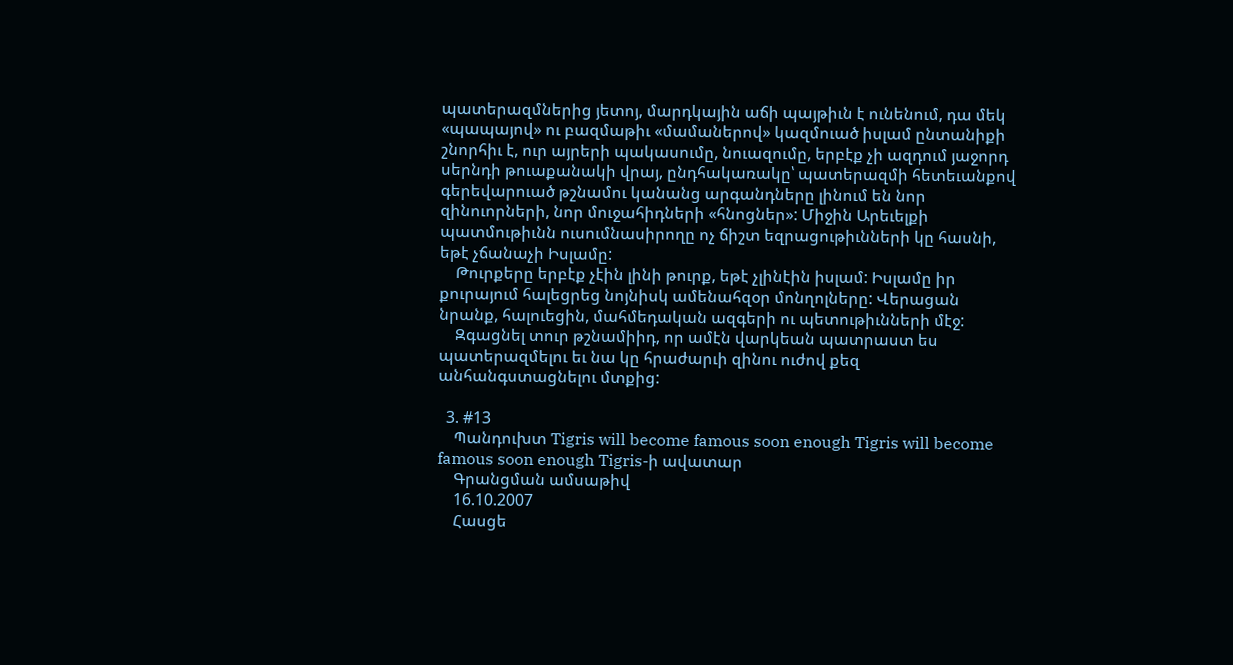պատերազմներից յետոյ, մարդկային աճի պայթիւն է ունենում, դա մեկ «պապայով» ու բազմաթիւ «մամաներով» կազմուած իսլամ ընտանիքի շնորհիւ է, ուր այրերի պակասումը, նուազումը, երբէք չի ազդում յաջորդ սերնդի թուաքանակի վրայ, ընդհակառակը՝ պատերազմի հետեւանքով գերեվարուած թշնամու կանանց արգանդները լինում են նոր զինուորների, նոր մուջահիդների «հնոցներ»: Միջին Արեւելքի պատմութիւնն ուսումնասիրողը ոչ ճիշտ եզրացութիւնների կը հասնի, եթէ չճանաչի Իսլամը:
    Թուրքերը երբէք չէին լինի թուրք, եթէ չլինէին իսլամ: Իսլամը իր քուրայում հալեցրեց նոյնիսկ ամենահզօր մոնղոլները: Վերացան նրանք, հալուեցին, մահմեդական ազգերի ու պետութիւնների մէջ:
    Զգացնել տուր թշնամիիդ, որ ամէն վարկեան պատրաստ ես պատերազմելու եւ նա կը հրաժարւի զինու ուժով քեզ անհանգստացնելու մտքից:

  3. #13
    Պանդուխտ Tigris will become famous soon enough Tigris will become famous soon enough Tigris-ի ավատար
    Գրանցման ամսաթիվ
    16.10.2007
    Հասցե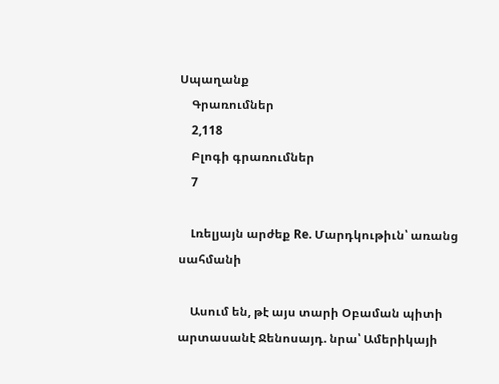Սպաղանք
    Գրառումներ
    2,118
    Բլոգի գրառումներ
    7

    Լռելյայն արժեք Re. Մարդկութիւն՝ առանց սահմանի

    Ասում են, թէ այս տարի Օբաման պիտի արտասանէ Ջենոսայդ. նրա՝ Ամերիկայի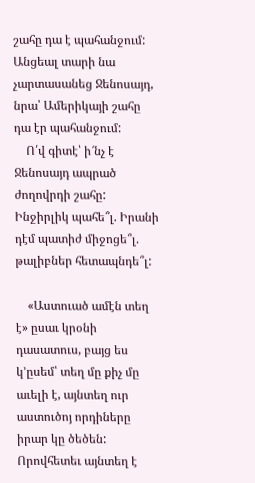շահը դա է պահանջում: Անցեալ տարի նա չարտասանեց Ջենոսայդ, նրա՝ Ամերիկայի շահը դա էր պահանջում:
    Ո՛վ գիտէ՝ ի՜նչ է Ջենոսայդ ապրած ժողովրդի շահը: Ինջիրլիկ պահե՞լ. Իրանի դէմ պատիժ միջոցե՞լ. թալիբներ հետապնդե՞լ:

    «Աստուած ամէն տեղ է» ըսաւ կրօնի դասատուս, բայց ես կ’ըսեմ՝ տեղ մը քիչ մը աւելի է, այնտեղ ուր աստուծոյ որդիները իրար կը ծեծեն: Որովհետեւ այնտեղ է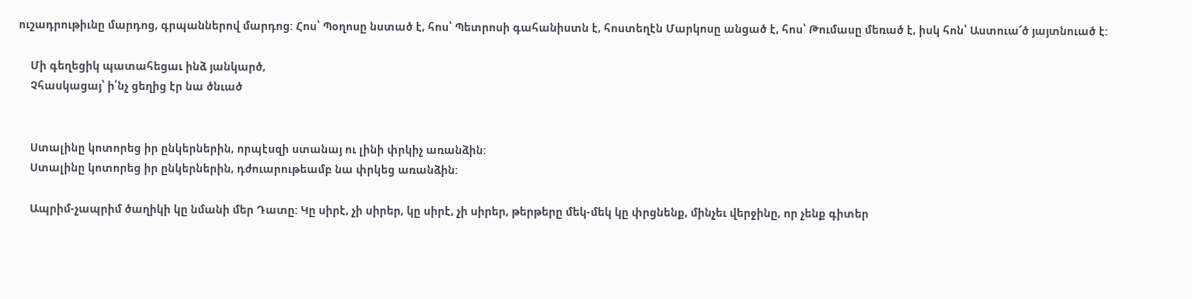ուշադրութիւնը մարդոց, գրպաններով մարդոց: Հոս՝ Պօղոսը նստած է, հոս՝ Պետրոսի գահանիստն է, հոստեղէն Մարկոսը անցած է, հոս՝ Թումասը մեռած է, իսկ հոն՝ Աստուա՜ծ յայտնուած է:

    Մի գեղեցիկ պատահեցաւ ինձ յանկարծ,
    Չհասկացայ՝ ի՛նչ ցեղից էր նա ծնւած


    Ստալինը կոտորեց իր ընկերներին, որպէսզի ստանայ ու լինի փրկիչ առանձին:
    Ստալինը կոտորեց իր ընկերներին, դժուարութեամբ նա փրկեց առանձին:

    Ապրիմ-չապրիմ ծաղիկի կը նմանի մեր Դատը: Կը սիրէ, չի սիրեր, կը սիրէ, չի սիրեր, թերթերը մեկ-մեկ կը փրցնենք, մինչեւ վերջինը, որ չենք գիտեր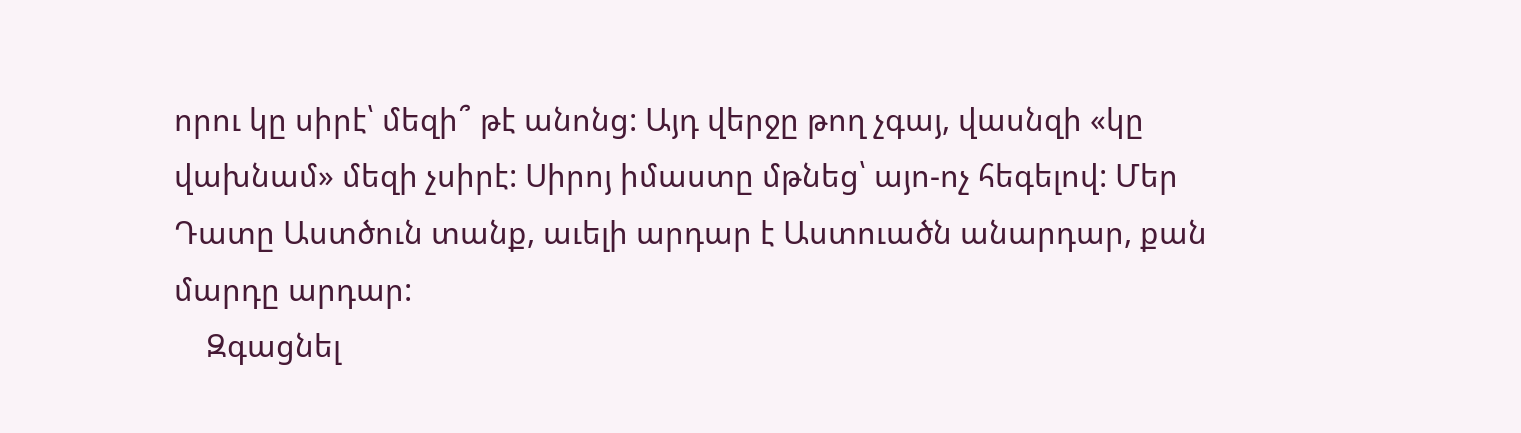որու կը սիրէ՝ մեզի՞ թէ անոնց: Այդ վերջը թող չգայ, վասնզի «կը վախնամ» մեզի չսիրէ: Սիրոյ իմաստը մթնեց՝ այո-ոչ հեգելով: Մեր Դատը Աստծուն տանք, աւելի արդար է Աստուածն անարդար, քան մարդը արդար:
    Զգացնել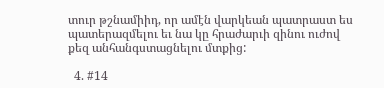տուր թշնամիիդ, որ ամէն վարկեան պատրաստ ես պատերազմելու եւ նա կը հրաժարւի զինու ուժով քեզ անհանգստացնելու մտքից:

  4. #14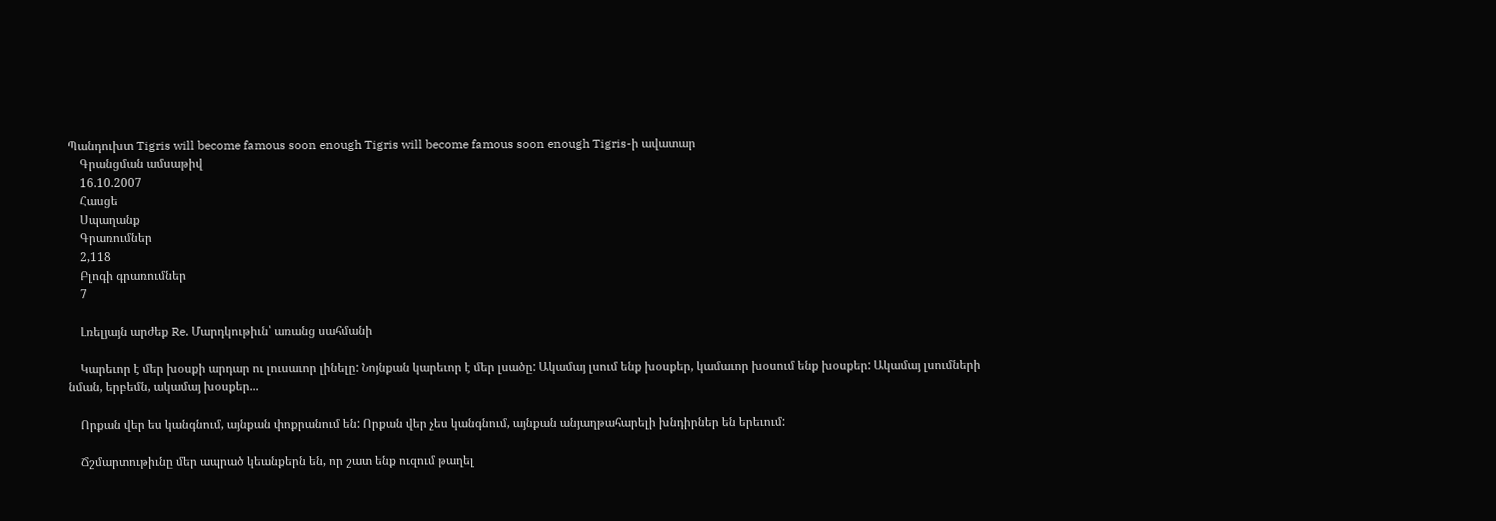Պանդուխտ Tigris will become famous soon enough Tigris will become famous soon enough Tigris-ի ավատար
    Գրանցման ամսաթիվ
    16.10.2007
    Հասցե
    Սպաղանք
    Գրառումներ
    2,118
    Բլոգի գրառումներ
    7

    Լռելյայն արժեք Re. Մարդկութիւն՝ առանց սահմանի

    Կարեւոր է մեր խօսքի արդար ու լուսաւոր լինելը: Նոյնքան կարեւոր է մեր լսածը: Ակամայ լսում ենք խօսքեր, կամաւոր խօսում ենք խօսքեր: Ակամայ լսումների նման, երբեմն, ակամայ խօսքեր...

    Որքան վեր ես կանգնում, այնքան փոքրանում են: Որքան վեր չես կանգնում, այնքան անյաղթահարելի խնդիրներ են երեւում:

    Ճշմարտութիւնը մեր ապրած կեանքերն են, որ շատ ենք ուզում թաղել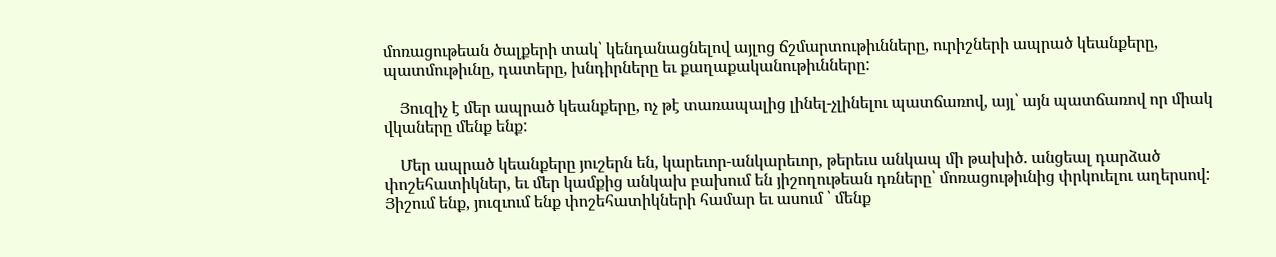մոռացութեան ծալքերի տակ՝ կենդանացնելով այլոց ճշմարտութիւնները, ուրիշների ապրած կեանքերը, պատմութիւնը, դատերը, խնդիրները եւ քաղաքականութիւնները:

    Յուզիչ է մեր ապրած կեանքերը, ոչ թէ տառապալից լինել-չլինելու պատճառով, այլ՝ այն պատճառով որ միակ վկաները մենք ենք:

    Մեր ապրած կեանքերը յուշերն են, կարեւոր-անկարեւոր, թերեւս անկապ մի թախիծ. անցեալ դարձած փոշեհատիկներ, եւ մեր կամքից անկախ բախում են յիշողութեան դռները՝ մոռացութիւնից փրկուելու աղերսով: Յիշում ենք, յուզւում ենք փոշեհատիկների համար եւ ասում ՝ մենք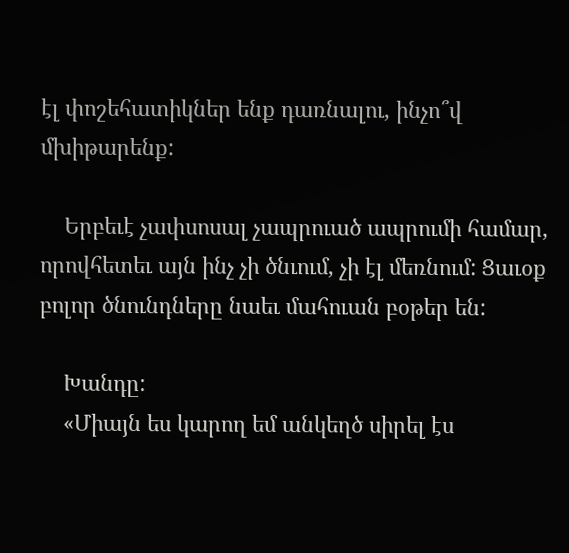էլ փոշեհատիկներ ենք դառնալու, ինչո՞վ մխիթարենք:

    Երբեւէ չափսոսալ չապրուած ապրումի համար, որովհետեւ այն ինչ չի ծնւում, չի էլ մեռնում: Ցաւօք բոլոր ծնունդները նաեւ մահուան բօթեր են:

    Խանդը:
    «Միայն ես կարող եմ անկեղծ սիրել էս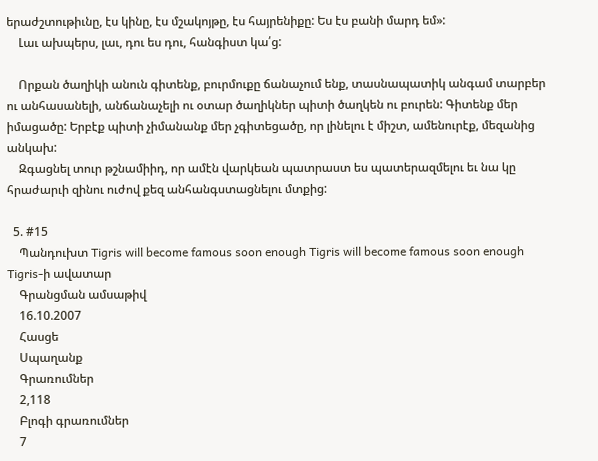երաժշտութիւնը, էս կինը, էս մշակոյթը, էս հայրենիքը: Ես էս բանի մարդ եմ»:
    Լաւ ախպերս, լաւ, դու ես դու, հանգիստ կա՛ց:

    Որքան ծաղիկի անուն գիտենք, բուրմուքը ճանաչում ենք, տասնապատիկ անգամ տարբեր ու անհասանելի, անճանաչելի ու օտար ծաղիկներ պիտի ծաղկեն ու բուրեն: Գիտենք մեր իմացածը: Երբէք պիտի չիմանանք մեր չգիտեցածը, որ լինելու է միշտ, ամենուրէք, մեզանից անկախ:
    Զգացնել տուր թշնամիիդ, որ ամէն վարկեան պատրաստ ես պատերազմելու եւ նա կը հրաժարւի զինու ուժով քեզ անհանգստացնելու մտքից:

  5. #15
    Պանդուխտ Tigris will become famous soon enough Tigris will become famous soon enough Tigris-ի ավատար
    Գրանցման ամսաթիվ
    16.10.2007
    Հասցե
    Սպաղանք
    Գրառումներ
    2,118
    Բլոգի գրառումներ
    7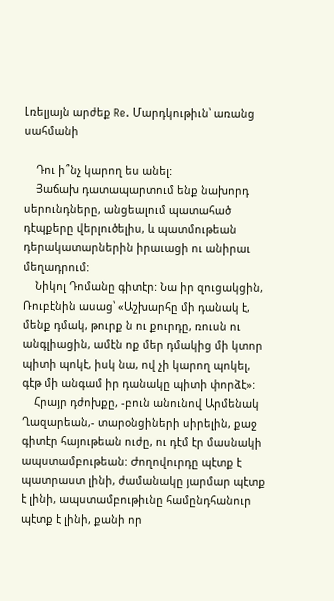Լռելյայն արժեք Re. Մարդկութիւն՝ առանց սահմանի

    Դու ի՞նչ կարող ես անել:
    Յաճախ դատապարտում ենք նախորդ սերունդները, անցեալում պատահած դէպքերը վերլուծելիս, և պատմութեան դերակատարներին իրաւացի ու անիրաւ մեղադրում:
    Նիկոլ Դոմանը գիտէր: Նա իր զուցակցին, Ռուբէնին ասաց՝ «Աշխարհը մի դանակ է, մենք դմակ, թուրք ն ու քուրդը, ռուսն ու անգլիացին, ամէն ոք մեր դմակից մի կտոր պիտի պոկէ, իսկ նա, ով չի կարող պոկել, գէթ մի անգամ իր դանակը պիտի փորձէ»:
    Հրայր դժոխքը, -բուն անունով Արմենակ Ղազարեան,- տարօնցիների սիրելին, քաջ գիտէր հայութեան ուժը, ու դէմ էր մասնակի ապստամբութեան: Ժողովուրդը պէտք է պատրաստ լինի, ժամանակը յարմար պէտք է լինի, ապստամբութիւնը համընդհանուր պէտք է լինի, քանի որ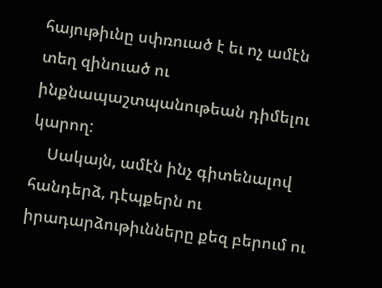հայութիւնը սփռուած է եւ ոչ ամէն տեղ զինուած ու ինքնապաշտպանութեան դիմելու կարող:
    Սակայն, ամէն ինչ գիտենալով հանդերձ, դէպքերն ու իրադարձութիւնները քեզ բերում ու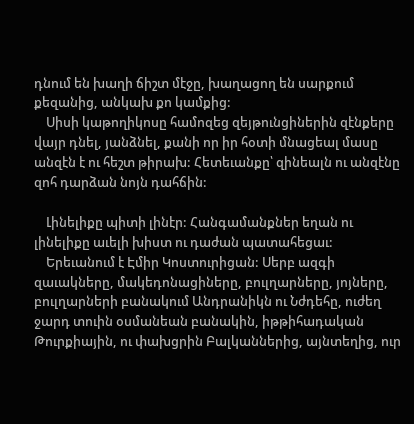դնում են խաղի ճիշտ մէջը, խաղացող են սարքում քեզանից, անկախ քո կամքից:
    Սիսի կաթողիկոսը համոզեց զեյթունցիներին զէնքերը վայր դնել, յանձնել, քանի որ իր հօտի մնացեալ մասը անզէն է ու հեշտ թիրախ: Հետեւանքը՝ զինեալն ու անզէնը զոհ դարձան նոյն դահճին:

    Լինելիքը պիտի լինէր: Հանգամանքներ եղան ու լինելիքը աւելի խիստ ու դաժան պատահեցաւ:
    Երեւանում է Էմիր Կոստուրիցան: Սերբ ազգի զաւակները, մակեդոնացիները, բուլղարները, յոյները, բուլղարների բանակում Անդրանիկն ու Նժդեհը, ուժեղ ջարդ տուին օսմանեան բանակին, իթթիհադական Թուրքիային, ու փախցրին Բալկաններից, այնտեղից, ուր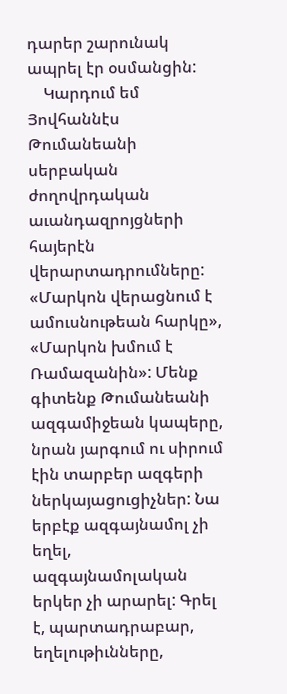դարեր շարունակ ապրել էր օսմանցին:
    Կարդում եմ Յովհաննէս Թումանեանի սերբական ժողովրդական աւանդազրոյցների հայերէն վերարտադրումները: «Մարկոն վերացնում է ամուսնութեան հարկը», «Մարկոն խմում է Ռամազանին»: Մենք գիտենք Թումանեանի ազգամիջեան կապերը, նրան յարգում ու սիրում էին տարբեր ազգերի ներկայացուցիչներ: Նա երբէք ազգայնամոլ չի եղել, ազգայնամոլական երկեր չի արարել: Գրել է, պարտադրաբար, եղելութիւնները,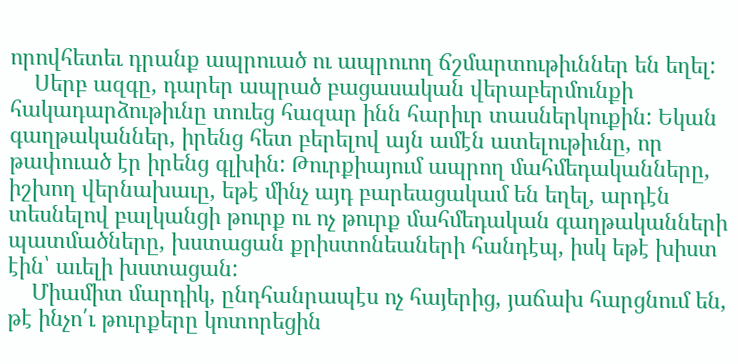որովհետեւ դրանք ապրուած ու ապրուող ճշմարտութիւններ են եղել:
    Սերբ ազգը, դարեր ապրած բացասական վերաբերմունքի հակադարձութիւնը տուեց հազար ինն հարիւր տասներկուքին: Եկան գաղթականներ, իրենց հետ բերելով այն ամէն ատելութիւնը, որ թափուած էր իրենց գլխին: Թուրքիայում ապրող մահմեդականները, իշխող վերնախաւը, եթէ մինչ այդ բարեացակամ են եղել, արդէն տեսնելով բալկանցի թուրք ու ոչ թուրք մահմեդական գաղթականների պատմածները, խստացան քրիստոնեաների հանդէպ, իսկ եթէ խիստ էին՝ աւելի խստացան:
    Միամիտ մարդիկ, ընդհանրապէս ոչ հայերից, յաճախ հարցնում են, թէ ինչո՛ւ թուրքերը կոտորեցին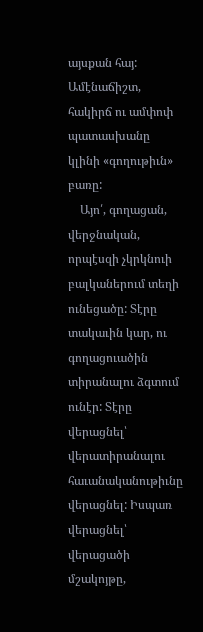այսքան հայ: Ամէնաճիշտ, հակիրճ ու ամփոփ պատասխանը կլինի «գողութիւն» բառը:
    Այո՛, գողացան, վերջնական, որպէսզի չկրկնուի բալկաներում տեղի ունեցածը: Տէրը տակաւին կար, ու գողացուածին տիրանալու ձգտում ունէր: Տէրը վերացնել՝ վերատիրանալու հաւանականութիւնը վերացնել: Իսպառ վերացնել՝ վերացածի մշակոյթը,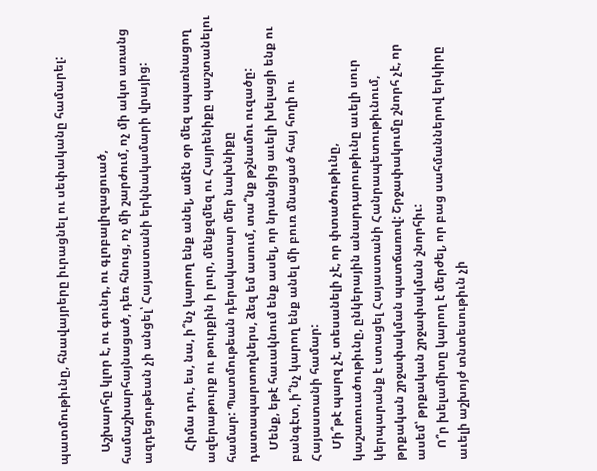պատմութիւնը, հնավայրերը իւրացնել ու սեփականը համարել:

    Աշխարհը կլոր է, ու գունդ, ու գլոբալիզացուած, համաշխարհայնացած, դեռ հնուց, ոչ մի շարժում, ոչ մի ակտ առանց ազդեցութեան չի անցել՝ Հայաստանի երկնակամարի վրայից:

    Հիմա դու, ես, նա, ի՞նչ կարող ենք անել, ամէն օր մեզ սպառնացող ազերաթուրք ու թուրքին ի լուր, մենքզմեզ ու Հայրենիքը պաշտանելու համար: Պատմութեան դերակատար մեր նախնիքը դատապարտողներս, ձեզ եմ ասում, տա՞նք թշնամու ուզածը:
    Մենք, եթէ հաւակնում ենք ասել, որ նրանցից աւելի խելացի ենք ու բանգէտ, ի՞նչ կարող ենք անել մի բուռ մնացած հայ հողի ու Հայաստանի համար:
    Մի՞թէ պարզ չէ, տեսանելի չէ, որ փտածութիւնը, կաշառուածութիւնը, ընկերային անարդարութիւնը աւելի սուր կերպարանք է ստացել Հայաստանի Հանրապետութիւնում, թրքական շրջափակման պատճառով: Շրջափակումը շնորհ չէ, որ ասեմ՝ թրքական շրջափակման շնորհիւ:
    Ո՞ր խելամիտը կարող է մերժել, որ բաց սահմաններով երկիրը աւելի աշխոյժ տնտեսութիւն չի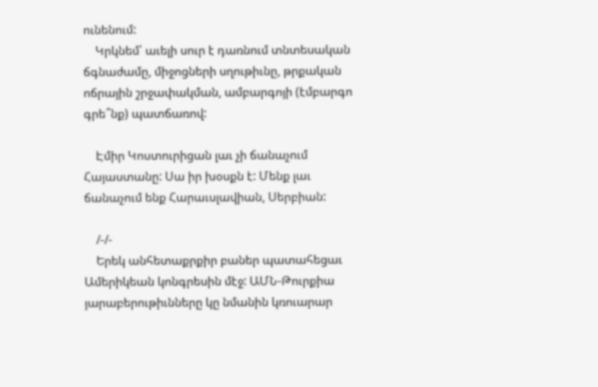ունենում:
    Կրկնեմ՝ աւելի սուր է դառնում տնտեսական ճգնաժամը, միջոցների սղութիւնը, թրքական ոճրային շրջափակման, ամբարգոյի (էմբարգո գրե՞նք) պատճառով:

    Էմիր Կոստուրիցան լաւ չի ճանաչում Հայաստանը: Սա իր խօսքն է: Մենք լաւ ճանաչում ենք Հարաւսլավիան, Սերբիան:

    /-/-
    Երեկ անհետաքրքիր բաներ պատահեցաւ Ամերիկեան կոնգրեսին մէջ: ԱՄՆ-Թուրքիա յարաբերութիւնները կը նմանին կռուարար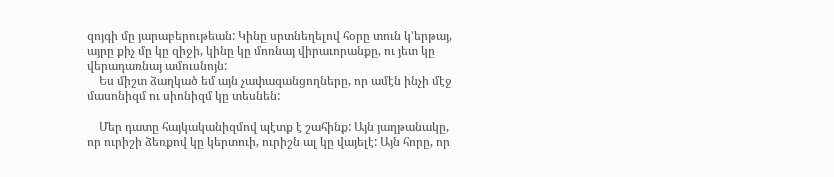զոյգի մը յարաբերութեան: Կինը սրտնեղելով հօրը տուն կ’երթայ, այրը քիչ մը կը զիջի, կինը կը մոռնայ վիրաւորանքը, ու յետ կը վերադառնայ ամուսնոյն:
    Ես միշտ ձաղկած եմ այն չափազանցողները, որ ամէն ինչի մէջ մասոնիզմ ու սիոնիզմ կը տեսնեն:

    Մեր դատը հայկականիզմով պէտք է շահինք: Այն յաղթանակը, որ ուրիշի ձեռքով կը կերտուի, ուրիշն ալ կը վայելէ: Այն հորը, որ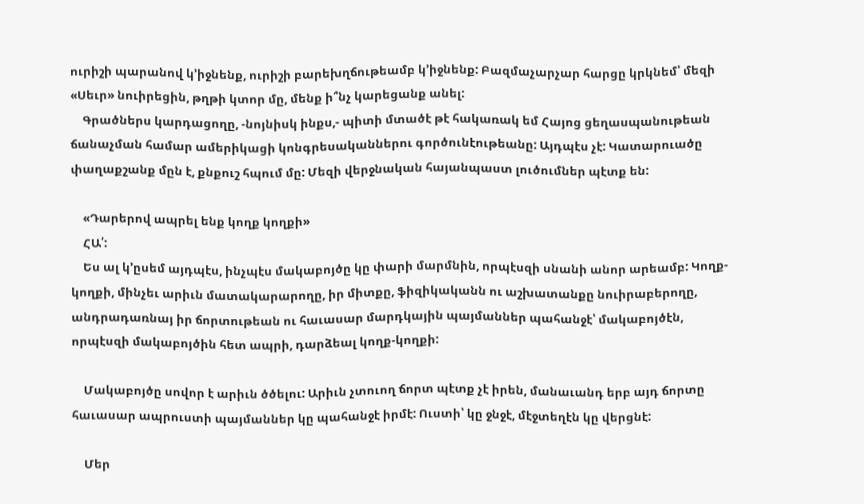ուրիշի պարանով կ’իջնենք, ուրիշի բարեխղճութեամբ կ’իջնենք: Բազմաչարչար հարցը կրկնեմ՝ մեզի «Սեւր» նուիրեցին, թղթի կտոր մը, մենք ի՞նչ կարեցանք անել:
    Գրածներս կարդացողը, -նոյնիսկ ինքս,- պիտի մտածէ թէ հակառակ եմ Հայոց ցեղասպանութեան ճանաչման համար ամերիկացի կոնգրեսականներու գործունէութեանը: Այդպէս չէ: Կատարուածը փաղաքշանք մըն է, քնքուշ հպում մը: Մեզի վերջնական հայանպաստ լուծումներ պէտք են:

    «Դարերով ապրել ենք կողք կողքի»
    ՀԱ՛:
    Ես ալ կ’ըսեմ այդպէս, ինչպէս մակաբոյծը կը փարի մարմնին, որպէսզի սնանի անոր արեամբ: Կողք-կողքի, մինչեւ արիւն մատակարարողը, իր միտքը, ֆիզիկականն ու աշխատանքը նուիրաբերողը, անդրադառնայ իր ճորտութեան ու հաւասար մարդկային պայմաններ պահանջէ՝ մակաբոյծէն, որպէսզի մակաբոյծին հետ ապրի, դարձեալ կողք-կողքի:

    Մակաբոյծը սովոր է արիւն ծծելու: Արիւն չտուող ճորտ պէտք չէ իրեն, մանաւանդ երբ այդ ճորտը հաւասար ապրուստի պայմաններ կը պահանջէ իրմէ: Ուստի՝ կը ջնջէ, մէջտեղէն կը վերցնէ:

    Մեր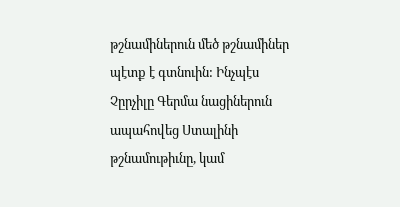թշնամիներուն մեծ թշնամիներ պէտք է գտնուին: Ինչպէս Չըրչիլը Գերմա նացիներուն ապահովեց Ստալինի թշնամութիւնը, կամ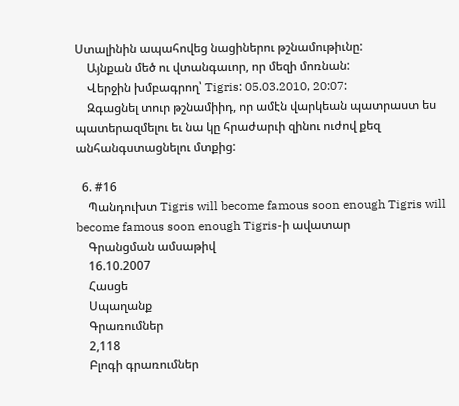Ստալինին ապահովեց նացիներու թշնամութիւնը:
    Այնքան մեծ ու վտանգաւոր, որ մեզի մոռնան:
    Վերջին խմբագրող՝ Tigris: 05.03.2010, 20:07:
    Զգացնել տուր թշնամիիդ, որ ամէն վարկեան պատրաստ ես պատերազմելու եւ նա կը հրաժարւի զինու ուժով քեզ անհանգստացնելու մտքից:

  6. #16
    Պանդուխտ Tigris will become famous soon enough Tigris will become famous soon enough Tigris-ի ավատար
    Գրանցման ամսաթիվ
    16.10.2007
    Հասցե
    Սպաղանք
    Գրառումներ
    2,118
    Բլոգի գրառումներ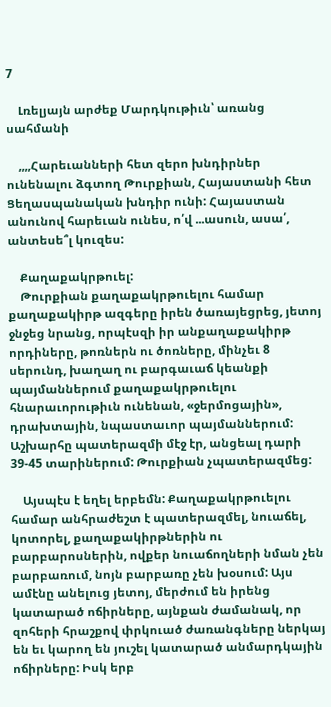7

    Լռելյայն արժեք Մարդկութիւն՝ առանց սահմանի

    ,,,,Հարեւանների հետ զերո խնդիրներ ունենալու ձգտող Թուրքիան, Հայաստանի հետ Ցեղասպանական խնդիր ունի: Հայաստան անունով հարեւան ունես, ո՛վ ...ասուն, ասա՛, անտեսե՞լ կուզես:

    Քաղաքակրթուել:
    Թուրքիան քաղաքակրթուելու համար քաղաքակիրթ ազգերը իրեն ծառայեցրեց, յետոյ ջնջեց նրանց, որպէսզի իր անքաղաքակիրթ որդիները, թոռներն ու ծոռները, մինչեւ 8 սերունդ, խաղաղ ու բարգաւաճ կեանքի պայմաններում քաղաքակրթուելու հնարաւորութիւն ունենան, «ջերմոցային», դրախտային, նպաստաւոր պայմաններում: Աշխարհը պատերազմի մէջ էր, անցեալ դարի 39-45 տարիներում: Թուրքիան չպատերազմեց:

    Այսպէս է եղել երբեմն: Քաղաքակրթուելու համար անհրաժեշտ է պատերազմել, նուաճել, կոտորել, քաղաքակիրթներին ու բարբարոսներին, ովքեր նուաճողների նման չեն բարբառում, նոյն բարբառը չեն խօսում: Այս ամէնը անելուց յետոյ, մերժում են իրենց կատարած ոճիրները, այնքան ժամանակ, որ զոհերի հրաշքով փրկուած ժառանգները ներկայ են եւ կարող են յուշել կատարած անմարդկային ոճիրները: Իսկ երբ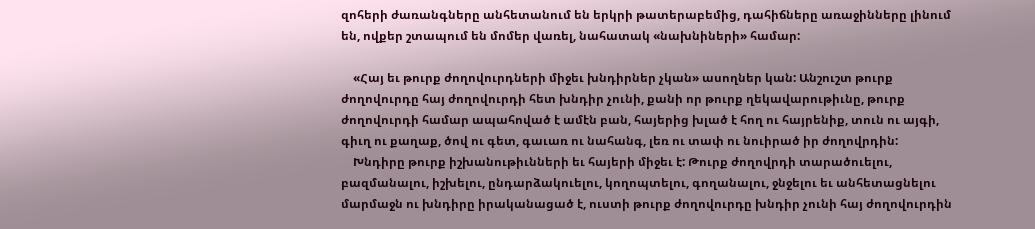զոհերի ժառանգները անհետանում են երկրի թատերաբեմից, դահիճները առաջինները լինում են, ովքեր շտապում են մոմեր վառել, նահատակ «նախնիների» համար:

    «Հայ եւ թուրք ժողովուրդների միջեւ խնդիրներ չկան» ասողներ կան: Անշուշտ թուրք ժողովուրդը հայ ժողովուրդի հետ խնդիր չունի, քանի որ թուրք ղեկավարութիւնը, թուրք ժողովուրդի համար ապահոված է ամէն բան, հայերից խլած է հող ու հայրենիք, տուն ու այգի, գիւղ ու քաղաք, ծով ու գետ, գաւառ ու նահանգ, լեռ ու տափ ու նուիրած իր ժողովրդին:
    Խնդիրը թուրք իշխանութիւնների եւ հայերի միջեւ է: Թուրք ժողովրդի տարածուելու, բազմանալու, իշխելու, ընդարձակուելու, կողոպտելու, գողանալու, ջնջելու եւ անհետացնելու մարմաջն ու խնդիրը իրականացած է, ուստի թուրք ժողովուրդը խնդիր չունի հայ ժողովուրդին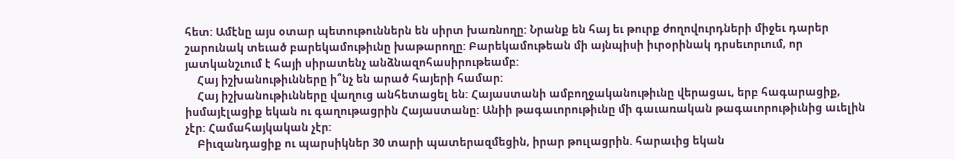հետ: Ամէնը այս օտար պետութուններն են սիրտ խառնողը: Նրանք են հայ եւ թուրք ժողովուրդների միջեւ դարեր շարունակ տեւած բարեկամութիւնը խաթարողը: Բարեկամութեան մի այնպիսի իւրօրինակ դրսեւորւում, որ յատկանշւում է հայի սիրատենչ անձնազոհասիրութեամբ:
    Հայ իշխանութիւնները ի՞նչ են արած հայերի համար:
    Հայ իշխանութիւնները վաղուց անհետացել են: Հայաստանի ամբողջականութիւնը վերացաւ, երբ հագարացիք, իսմայէլացիք եկան ու գաղութացրին Հայաստանը: Անիի թագաւորութիւնը մի գաւառական թագաւորութիւնից աւելին չէր: Համահայկական չէր:
    Բիւզանդացիք ու պարսիկներ 30 տարի պատերազմեցին, իրար թուլացրին. հարաւից եկան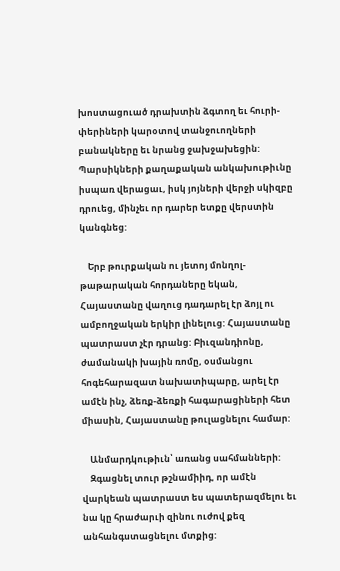խոստացուած դրախտին ձգտող եւ հուրի-փերիների կարօտով տանջուողների բանակները եւ նրանց ջախջախեցին: Պարսիկների քաղաքական անկախութիւնը իսպառ վերացաւ, իսկ յոյների վերջի սկիզբը դրուեց, մինչեւ որ դարեր ետքը վերստին կանգնեց:

    Երբ թուրքական ու յետոյ մոնղոլ-թաթարական հորդաները եկան, Հայաստանը վաղուց դադարել էր ձոյլ ու ամբողջական երկիր լինելուց: Հայաստանը պատրաստ չէր դրանց: Բիւզանդիոնը, ժամանակի խային ռոմը, օսմանցու հոգեհարազատ նախատիպարը, արել էր ամէն ինչ, ձեռք-ձեռքի հագարացիների հետ միասին, Հայաստանը թուլացնելու համար:

    Անմարդկութիւն՝ առանց սահմանների:
    Զգացնել տուր թշնամիիդ, որ ամէն վարկեան պատրաստ ես պատերազմելու եւ նա կը հրաժարւի զինու ուժով քեզ անհանգստացնելու մտքից: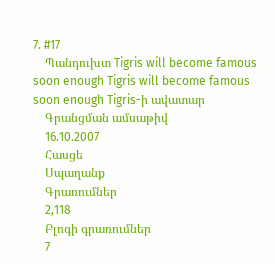7. #17
    Պանդուխտ Tigris will become famous soon enough Tigris will become famous soon enough Tigris-ի ավատար
    Գրանցման ամսաթիվ
    16.10.2007
    Հասցե
    Սպաղանք
    Գրառումներ
    2,118
    Բլոգի գրառումներ
    7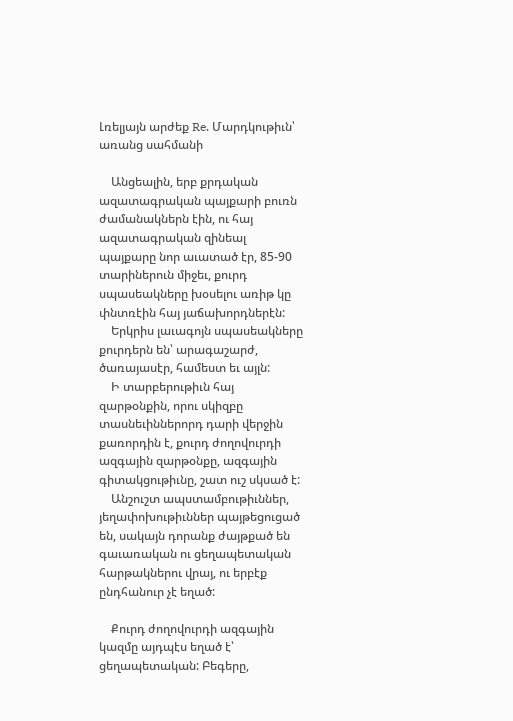Լռելյայն արժեք Re. Մարդկութիւն՝ առանց սահմանի

    Անցեալին, երբ քրդական ազատագրական պայքարի բուռն ժամանակներն էին, ու հայ ազատագրական զինեալ պայքարը նոր աւատած էր, 85-90 տարիներուն միջեւ, քուրդ սպասեակները խօսելու առիթ կը փնտռէին հայ յաճախորդներէն:
    Երկրիս լաւագոյն սպասեակները քուրդերն են՝ արագաշարժ, ծառայասէր, համեստ եւ այլն:
    Ի տարբերութիւն հայ զարթօնքին, որու սկիզբը տասնեւիններորդ դարի վերջին քառորդին է, քուրդ ժողովուրդի ազգային զարթօնքը, ազգային գիտակցութիւնը, շատ ուշ սկսած է:
    Անշուշտ ապստամբութիւններ, յեղափոխութիւններ պայթեցուցած են, սակայն դորանք ժայթքած են գաւառական ու ցեղապետական հարթակներու վրայ, ու երբէք ընդհանուր չէ եղած:

    Քուրդ ժողովուրդի ազգային կազմը այդպէս եղած է՝ ցեղապետական: Բեգերը,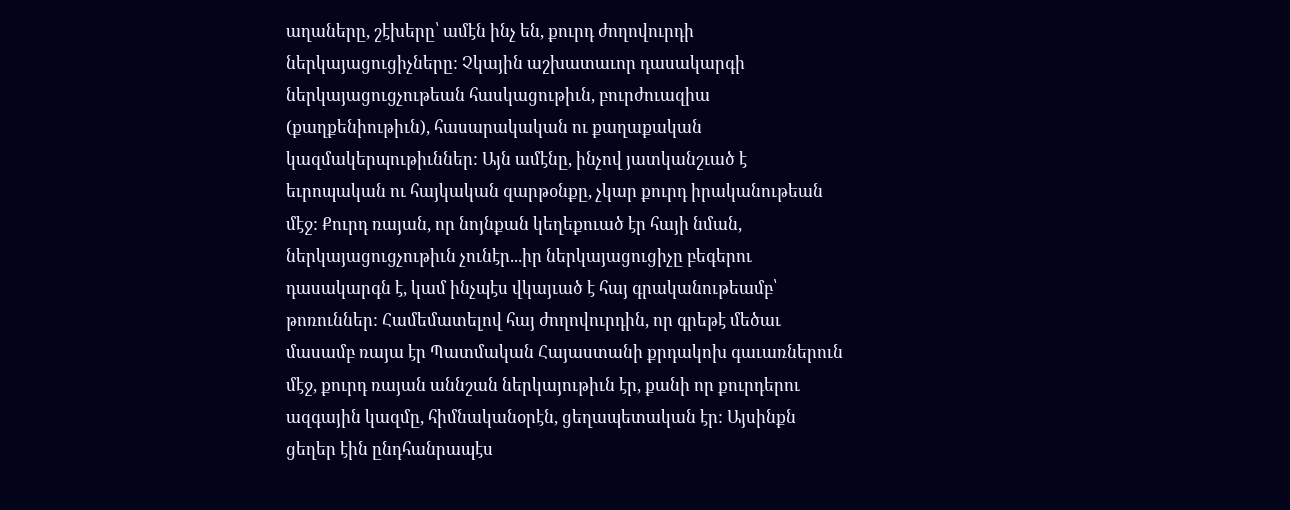աղաները, շէխերը՝ ամէն ինչ են, քուրդ ժողովուրդի ներկայացուցիչները: Չկային աշխատաւոր դասակարգի ներկայացուցչութեան հասկացութիւն, բուրժուազիա (քաղքենիութիւն), հասարակական ու քաղաքական կազմակերպութիւններ: Այն ամէնը, ինչով յատկանշւած է եւրոպական ու հայկական զարթօնքը, չկար քուրդ իրականութեան մէջ: Քուրդ ռայան, որ նոյնքան կեղեքուած էր հայի նման, ներկայացուցչութիւն չունէր...իր ներկայացուցիչը բեգերու դասակարգն է, կամ ինչպէս վկայւած է հայ գրականութեամբ՝ թոռուններ: Համեմատելով հայ ժողովուրդին, որ գրեթէ մեծաւ մասամբ ռայա էր Պատմական Հայաստանի քրդակոխ գաւառներուն մէջ, քուրդ ռայան աննշան ներկայութիւն էր, քանի որ քուրդերու ազգային կազմը, հիմնականօրէն, ցեղապետական էր: Այսինքն ցեղեր էին ընդհանրապէս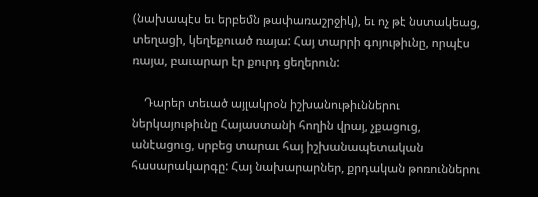(նախապէս եւ երբեմն թափառաշրջիկ), եւ ոչ թէ նստակեաց, տեղացի, կեղեքուած ռայա: Հայ տարրի գոյութիւնը, որպէս ռայա, բաւարար էր քուրդ ցեղերուն:

    Դարեր տեւած այլակրօն իշխանութիւններու ներկայութիւնը Հայաստանի հողին վրայ, չքացուց, անէացուց, սրբեց տարաւ հայ իշխանապետական հասարակարգը: Հայ նախարարներ, քրդական թոռուններու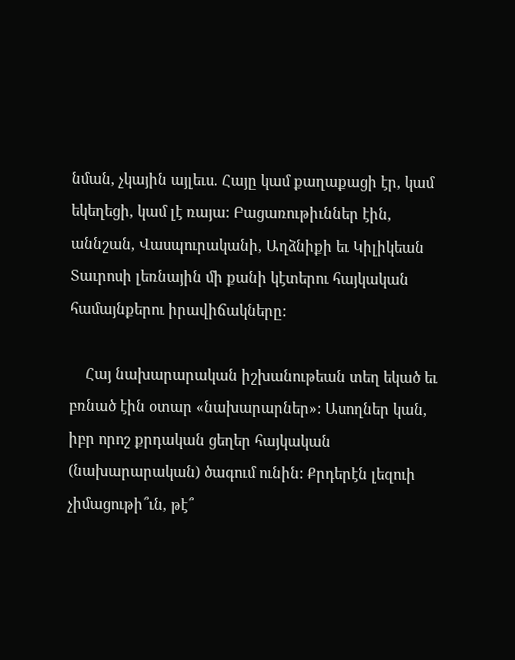նման, չկային այլեւս. Հայը կամ քաղաքացի էր, կամ եկեղեցի, կամ լէ ռայա: Բացառութիւններ էին, աննշան, Վասպուրականի, Աղձնիքի եւ Կիլիկեան Տաւրոսի լեռնային մի քանի կէտերու հայկական համայնքերու իրավիճակները:

    Հայ նախարարական իշխանութեան տեղ եկած եւ բռնած էին օտար «նախարարներ»: Ասողներ կան, իբր որոշ քրդական ցեղեր հայկական (նախարարական) ծագում ունին: Քրդերէն լեզուի չիմացութի՞ւն, թէ՞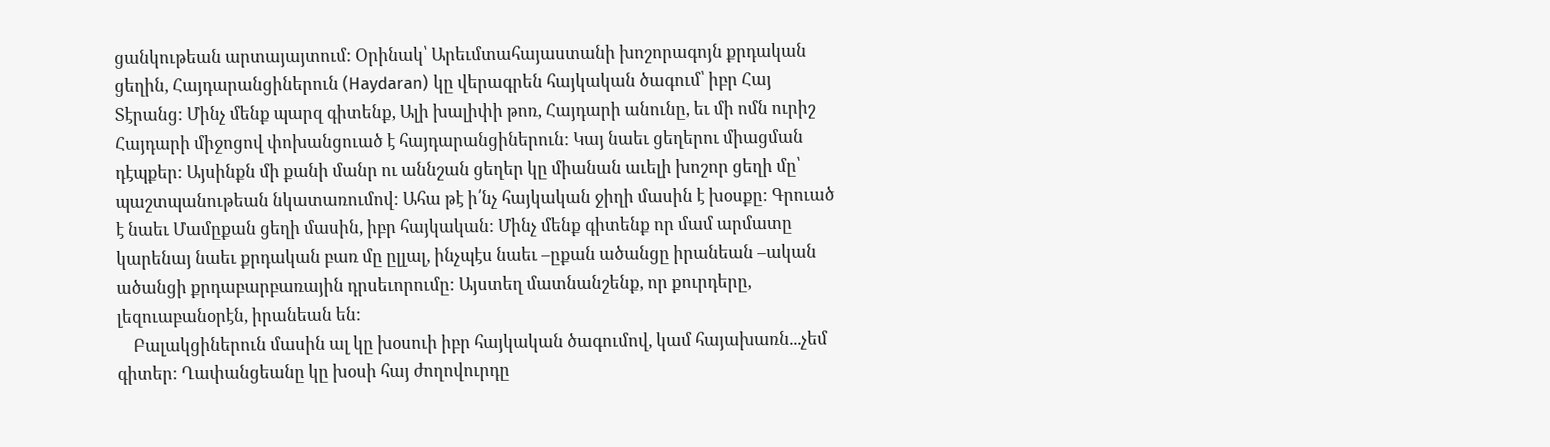ցանկութեան արտայայտում: Օրինակ՝ Արեւմտահայաստանի խոշորագոյն քրդական ցեղին, Հայդարանցիներուն (Haydaran) կը վերագրեն հայկական ծագում՝ իբր Հայ Տէրանց: Մինչ մենք պարզ գիտենք, Ալի խալիփի թոռ, Հայդարի անունը, եւ մի ոմն ուրիշ Հայդարի միջոցով փոխանցուած է հայդարանցիներուն: Կայ նաեւ ցեղերու միացման դէպքեր: Այսինքն մի քանի մանր ու աննշան ցեղեր կը միանան աւելի խոշոր ցեղի մը՝ պաշտպանութեան նկատառումով: Ահա թէ ի՛նչ հայկական ջիղի մասին է խօսքը: Գրուած է նաեւ Մամըքան ցեղի մասին, իբր հայկական: Մինչ մենք գիտենք որ մամ արմատը կարենայ նաեւ քրդական բառ մը ըլլալ, ինչպէս նաեւ –ըքան ածանցը իրանեան –ական ածանցի քրդաբարբառային դրսեւորումը: Այստեղ մատնանշենք, որ քուրդերը, լեզուաբանօրէն, իրանեան են:
    Բալակցիներուն մասին ալ կը խօսուի իբր հայկական ծագումով, կամ հայախառն...չեմ գիտեր: Ղափանցեանը կը խօսի հայ ժողովուրդը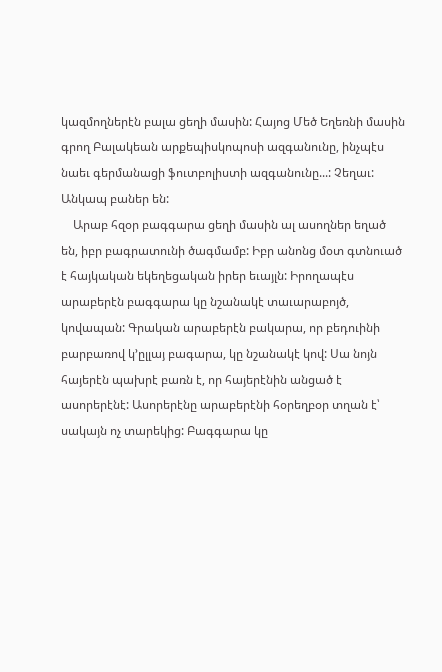կազմողներէն բալա ցեղի մասին: Հայոց Մեծ Եղեռնի մասին գրող Բալակեան արքեպիսկոպոսի ազգանունը, ինչպէս նաեւ գերմանացի ֆուտբոլիստի ազգանունը...: Չեղաւ: Անկապ բաներ են:
    Արաբ հզօր բագգարա ցեղի մասին ալ ասողներ եղած են, իբր բագրատունի ծագմամբ: Իբր անոնց մօտ գտնուած է հայկական եկեղեցական իրեր եւայլն: Իրողապէս արաբերէն բագգարա կը նշանակէ տաւարաբոյծ, կովապան: Գրական արաբերէն բակարա, որ բեդուինի բարբառով կ’ըլլայ բագարա, կը նշանակէ կով: Սա նոյն հայերէն պախրէ բառն է, որ հայերէնին անցած է ասորերէնէ: Ասորերէնը արաբերէնի հօրեղբօր տղան է՝ սակայն ոչ տարեկից: Բագգարա կը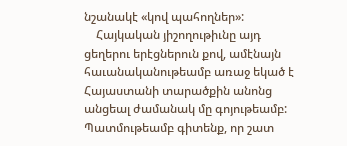նշանակէ «կով պահողներ»:
    Հայկական յիշողութիւնը այդ ցեղերու երէցներուն քով, ամէնայն հաւանականութեամբ առաջ եկած է Հայաստանի տարածքին անոնց անցեալ ժամանակ մը գոյութեամբ: Պատմութեամբ գիտենք, որ շատ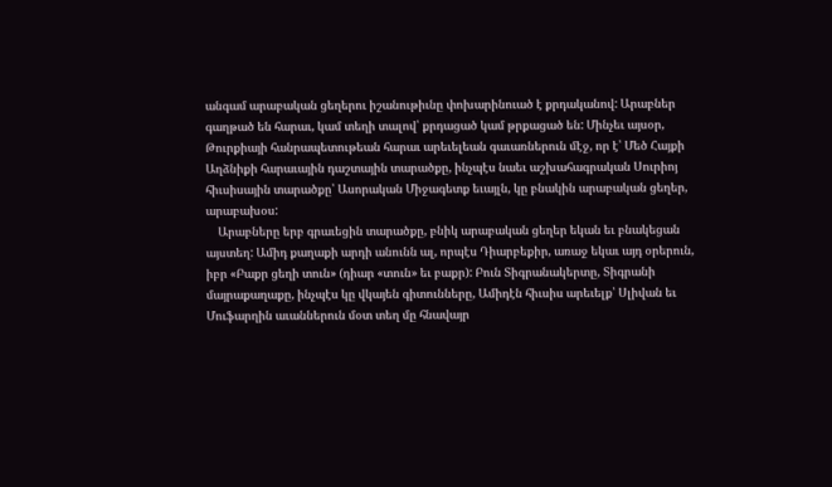անգամ արաբական ցեղերու իշանութիւնը փոխարինուած է քրդականով: Արաբներ գաղթած են հարաւ, կամ տեղի տալով՝ քրդացած կամ թրքացած են: Մինչեւ այսօր, Թուրքիայի հանրապետութեան հարաւ արեւելեան գաւառներուն մէջ, որ է՝ Մեծ Հայքի Աղձնիքի հարաւային դաշտային տարածքը, ինչպէս նաեւ աշխահագրական Սուրիոյ հիւսիսային տարածքը՝ Ասորական Միջագետք եւայլն, կը բնակին արաբական ցեղեր, արաբախօս:
    Արաբները երբ գրաւեցին տարածքը, բնիկ արաբական ցեղեր եկան եւ բնակեցան այստեղ: Ամիդ քաղաքի արդի անունն ալ, որպէս Դիարբեքիր, առաջ եկաւ այդ օրերուն, իբր «Բաքր ցեղի տուն» (դիար «տուն» եւ բաքր): Բուն Տիգրանակերտը, Տիգրանի մայրաքաղաքը, ինչպէս կը վկայեն գիտունները, Ամիդէն հիւսիս արեւելք՝ Սլիվան եւ Մուֆարղին աւաններուն մօտ տեղ մը հնավայր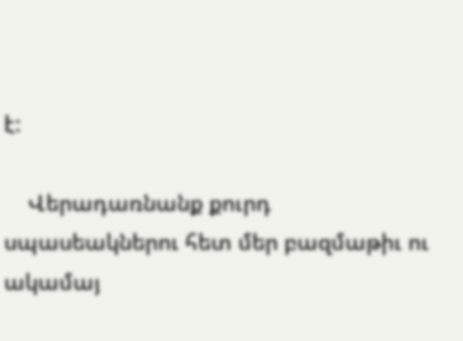է:

    Վերադառնանք քուրդ սպասեակներու հետ մեր բազմաթիւ ու ակամայ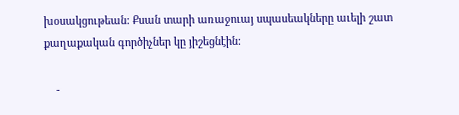խօսակցութեան: Քսան տարի առաջուայ սպասեակները աւելի շատ քաղաքական գործիչներ կը յիշեցնէին:

    -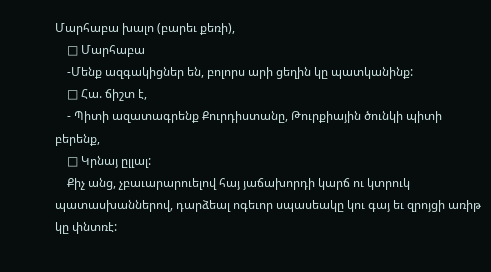Մարհաբա խալո (բարեւ քեռի),
    □ Մարհաբա
    -Մենք ազգակիցներ են, բոլորս արի ցեղին կը պատկանինք:
    □ Հա. ճիշտ է,
    - Պիտի ազատագրենք Քուրդիստանը, Թուրքիային ծունկի պիտի բերենք,
    □ Կրնայ ըլլալ:
    Քիչ անց, չբաւարարուելով հայ յաճախորդի կարճ ու կտրուկ պատասխաններով, դարձեալ ոգեւոր սպասեակը կու գայ եւ զրոյցի առիթ կը փնտռէ: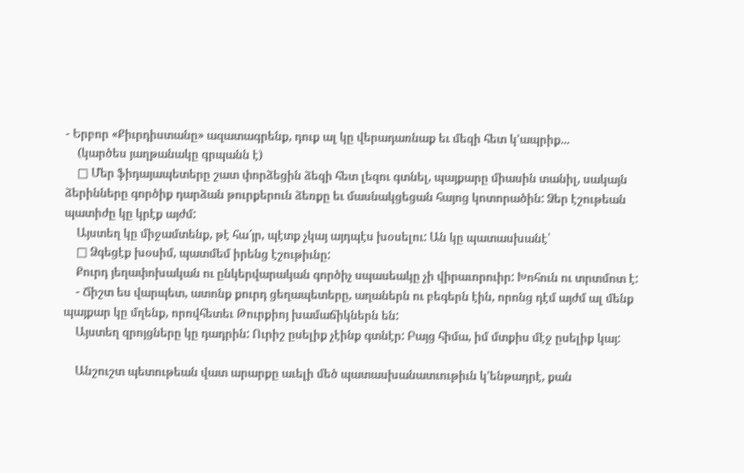- Երբոր «Քիւրդիստանը» ազատագրենք, դուք ալ կը վերադառնաք եւ մեզի հետ կ’ապրիք...
    (կարծես յաղթանակը գրպանն է)
    □ Մեր ֆիդայապետերը շատ փորձեցին ձեզի հետ լեզու գտնել, պայքարը միասին տանիլ, սակայն ձերինները գործիք դարձան թուրքերուն ձեռքը եւ մասնակցեցան հայոց կոտորածին: Ձեր էշութեան պատիժը կը կրէք այժմ:
    Այստեղ կը միջամտենք, թէ հա՜յր, պէտք չկայ այդպէս խօսելու: Ան կը պատասխանէ՝
    □ Ձգեցէք խօսիմ, պատմեմ իրենց էշութիւնը:
    Քուրդ յեղափոխական ու ընկերվարական գործիչ սպասեակը չի վիրաւորուիր: Խոհուն ու տրտմոտ է:
    - Ճիշտ ես վարպետ, ատոնք քուրդ ցեղապետերը, աղաներն ու բեգերն էին, որոնց դէմ այժմ ալ մենք պայքար կը մղենք, որովհետեւ Թուրքիոյ խամաճիկներն են:
    Այստեղ զրոյցները կը դադրին: Ուրիշ ըսելիք չէինք գտնէր: Բայց հիմա, իմ մտքիս մէջ ըսելիք կայ:

    Անշուշտ պետութեան վատ արարքը աւելի մեծ պատասխանատւութիւն կ’ենթադրէ, քան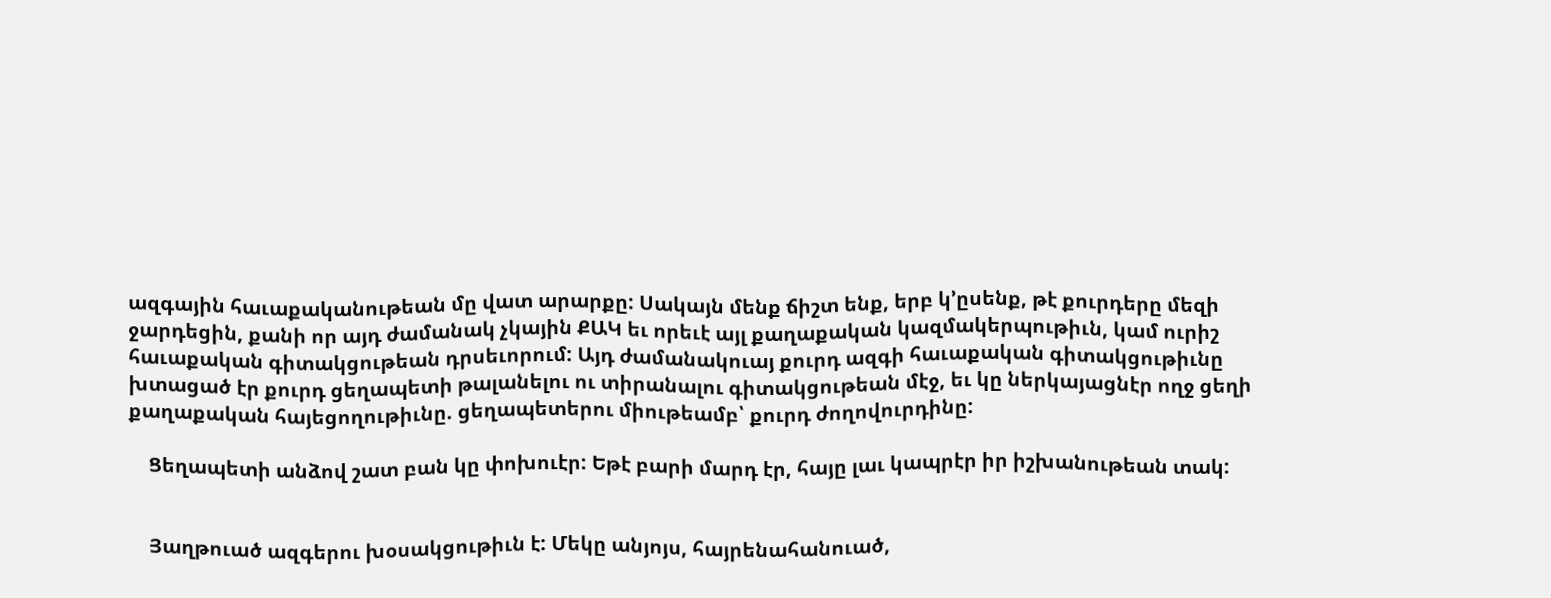ազգային հաւաքականութեան մը վատ արարքը: Սակայն մենք ճիշտ ենք, երբ կ’ըսենք, թէ քուրդերը մեզի ջարդեցին, քանի որ այդ ժամանակ չկային ՔԱԿ եւ որեւէ այլ քաղաքական կազմակերպութիւն, կամ ուրիշ հաւաքական գիտակցութեան դրսեւորում: Այդ ժամանակուայ քուրդ ազգի հաւաքական գիտակցութիւնը խտացած էր քուրդ ցեղապետի թալանելու ու տիրանալու գիտակցութեան մէջ, եւ կը ներկայացնէր ողջ ցեղի քաղաքական հայեցողութիւնը. ցեղապետերու միութեամբ՝ քուրդ ժողովուրդինը:

    Ցեղապետի անձով շատ բան կը փոխուէր: Եթէ բարի մարդ էր, հայը լաւ կապրէր իր իշխանութեան տակ:


    Յաղթուած ազգերու խօսակցութիւն է: Մեկը անյոյս, հայրենահանուած,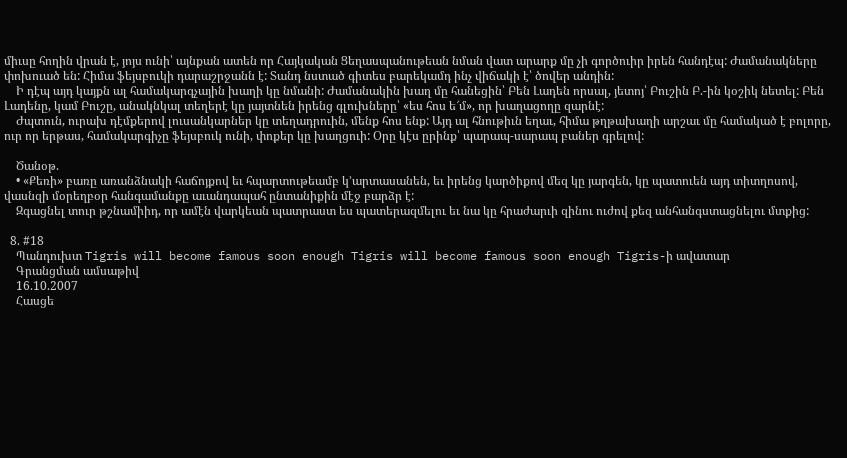միւսը հողին վրան է, յոյս ունի՝ այնքան ատեն որ Հայկական Ցեղասպանութեան նման վատ արարք մը չի գործուիր իրեն հանդէպ: Ժամանակները փոխուած են: Հիմա ֆեյսբուկի դարաշրջանն է: Տանդ նստած գիտես բարեկամդ ինչ վիճակի է՝ ծովեր անդին:
    Ի դէպ այդ կայքն ալ համակարգչային խաղի կը նմանի: Ժամանակին խաղ մը հանեցին՝ Բեն Լադեն որսալ, յետոյ՝ Բուշին Բ.-ին կօշիկ նետել: Բեն Լադենը, կամ Բուշը, անակնկալ տեղերէ կը յայտնեն իրենց գլուխները՝ «ես հոս ե՜մ», որ խաղացողը զարնէ:
    Ժպտուն, ուրախ դէմքերով լուսանկարներ կը տեղադրուին, մենք հոս ենք: Այդ ալ հնութիւն եղաւ, հիմա թղթախաղի արշաւ մը համակած է բոլորը, ուր որ երթաս, համակարգիչը ֆեյսբուկ ունի, փոքեր կը խաղցուի: Օրը կէս ըրինք՝ պարապ-սարապ բաներ գրելով:

    Ծանօթ.
    • «Քեռի» բառը առանձնակի հաճոյքով եւ հպարտութեամբ կ’արտասանեն, եւ իրենց կարծիքով մեզ կը յարգեն, կը պատուեն այդ տիտղոսով, վասնզի մօրեղբօր հանգամանքը աւանդապահ ընտանիքին մէջ բարձր է:
    Զգացնել տուր թշնամիիդ, որ ամէն վարկեան պատրաստ ես պատերազմելու եւ նա կը հրաժարւի զինու ուժով քեզ անհանգստացնելու մտքից:

  8. #18
    Պանդուխտ Tigris will become famous soon enough Tigris will become famous soon enough Tigris-ի ավատար
    Գրանցման ամսաթիվ
    16.10.2007
    Հասցե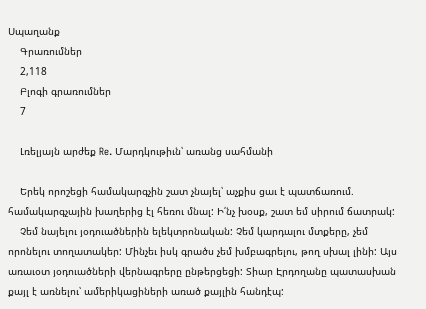Սպաղանք
    Գրառումներ
    2,118
    Բլոգի գրառումներ
    7

    Լռելյայն արժեք Re. Մարդկութիւն՝ առանց սահմանի

    Երեկ որոշեցի համակարգչին շատ չնայել՝ աչքիս ցաւ է պատճառում. համակարգչային խաղերից էլ հեռու մնալ: Ի՛նչ խօսք, շատ եմ սիրում ճատրակ:
    Չեմ նայելու յօդուածներին ելեկտրոնական: Չեմ կարդալու մտքերը, չեմ որոնելու տողատակեր: Մինչեւ իսկ գրածս չեմ խմբագրելու, թող սխալ լինի: Այս առաւօտ յօդուածների վերնագրերը ընթերցեցի: Տիար Էրդողանը պատասխան քայլ է առնելու՝ ամերիկացիների առած քայլին հանդէպ: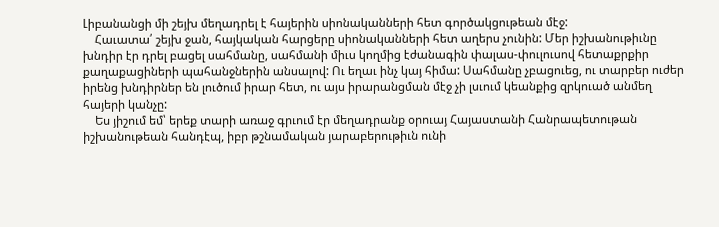Լիբանանցի մի շեյխ մեղադրել է հայերին սիոնականների հետ գործակցութեան մէջ:
    Հաւատա՛ շեյխ ջան, հայկական հարցերը սիոնականների հետ աղերս չունին: Մեր իշխանութիւնը խնդիր էր դրել բացել սահմանը, սահմանի միւս կողմից էժանագին փալաս-փուլուսով հետաքրքիր քաղաքացիների պահանջներին անսալով: Ու եղաւ ինչ կայ հիմա: Սահմանը չբացուեց, ու տարբեր ուժեր իրենց խնդիրներ են լուծում իրար հետ, ու այս իրարանցման մէջ չի լսւում կեանքից զրկուած անմեղ հայերի կանչը:
    Ես յիշում եմ՝ երեք տարի առաջ գրւում էր մեղադրանք օրուայ Հայաստանի Հանրապետութան իշխանութեան հանդէպ, իբր թշնամական յարաբերութիւն ունի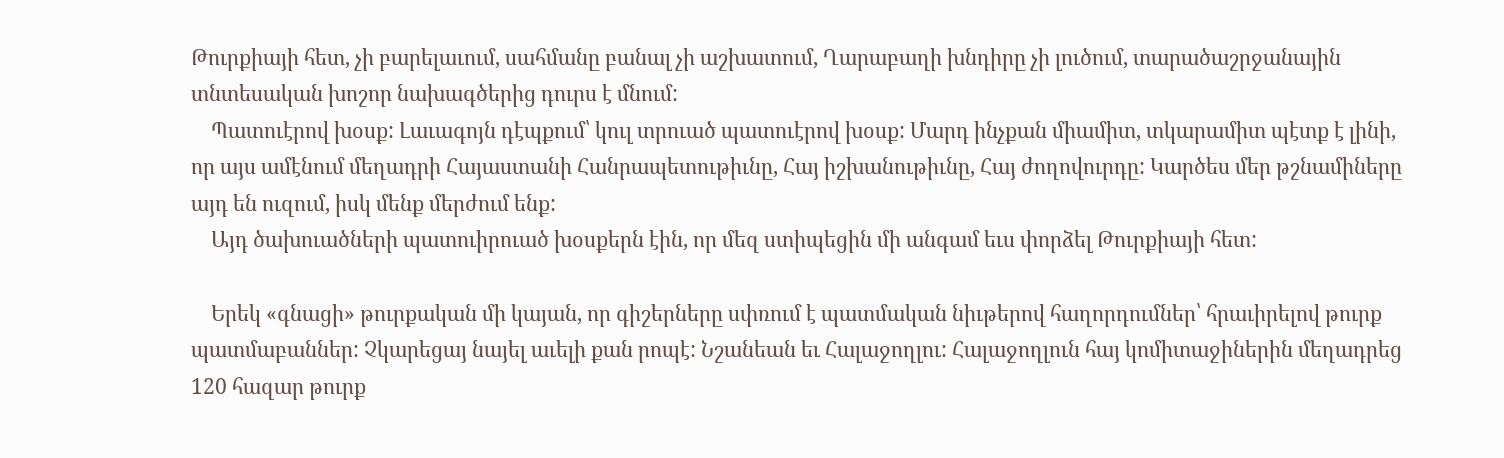Թուրքիայի հետ, չի բարելաւում, սահմանը բանալ չի աշխատում, Ղարաբաղի խնդիրը չի լուծում, տարածաշրջանային տնտեսական խոշոր նախագծերից դուրս է մնում:
    Պատուէրով խօսք: Լաւագոյն դէպքում՝ կուլ տրուած պատուէրով խօսք: Մարդ ինչքան միամիտ, տկարամիտ պէտք է լինի, որ այս ամէնում մեղադրի Հայաստանի Հանրապետութիւնը, Հայ իշխանութիւնը, Հայ ժողովուրդը: Կարծես մեր թշնամիները այդ են ուզում, իսկ մենք մերժում ենք:
    Այդ ծախուածների պատուիրուած խօսքերն էին, որ մեզ ստիպեցին մի անգամ եւս փորձել Թուրքիայի հետ:

    Երեկ «գնացի» թուրքական մի կայան, որ գիշերները սփռում է պատմական նիւթերով հաղորդումներ՝ հրաւիրելով թուրք պատմաբաններ: Չկարեցայ նայել աւելի քան րոպէ: Նշանեան եւ Հալաջողլու: Հալաջողլուն հայ կոմիտաջիներին մեղադրեց 120 հազար թուրք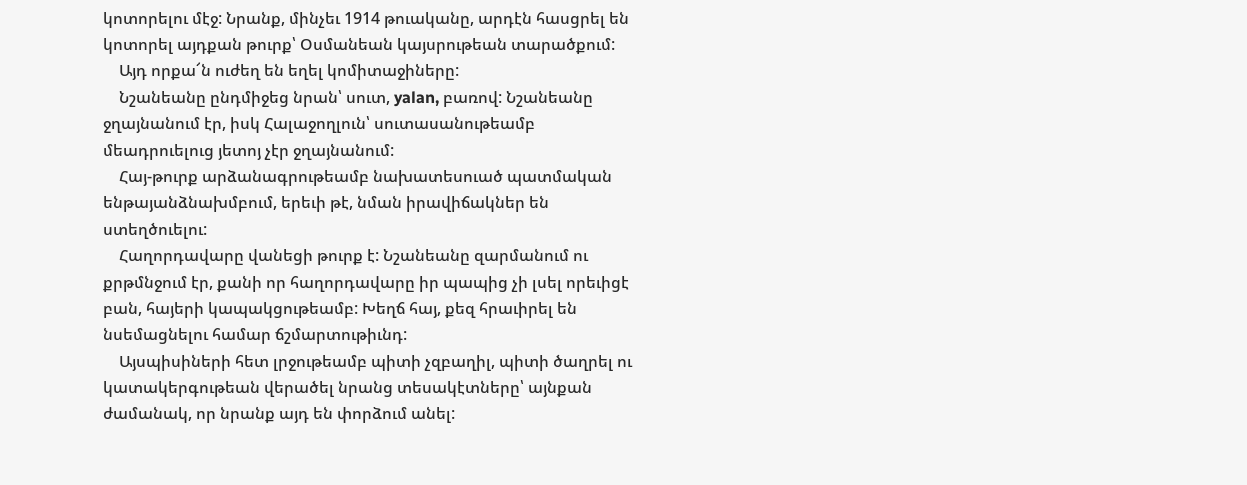կոտորելու մէջ: Նրանք, մինչեւ 1914 թուականը, արդէն հասցրել են կոտորել այդքան թուրք՝ Օսմանեան կայսրութեան տարածքում:
    Այդ որքա՜ն ուժեղ են եղել կոմիտաջիները:
    Նշանեանը ընդմիջեց նրան՝ սուտ, yalan, բառով: Նշանեանը ջղայնանում էր, իսկ Հալաջողլուն՝ սուտասանութեամբ մեադրուելուց յետոյ չէր ջղայնանում:
    Հայ-թուրք արձանագրութեամբ նախատեսուած պատմական ենթայանձնախմբում, երեւի թէ, նման իրավիճակներ են ստեղծուելու:
    Հաղորդավարը վանեցի թուրք է: Նշանեանը զարմանում ու քրթմնջում էր, քանի որ հաղորդավարը իր պապից չի լսել որեւիցէ բան, հայերի կապակցութեամբ: Խեղճ հայ, քեզ հրաւիրել են նսեմացնելու համար ճշմարտութիւնդ:
    Այսպիսիների հետ լրջութեամբ պիտի չզբաղիլ, պիտի ծաղրել ու կատակերգութեան վերածել նրանց տեսակէտները՝ այնքան ժամանակ, որ նրանք այդ են փորձում անել: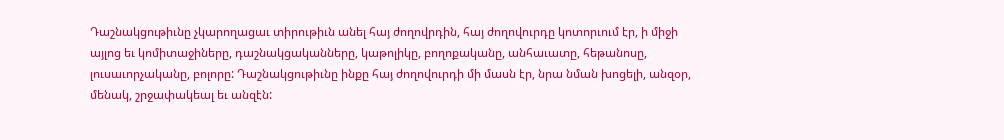Դաշնակցութիւնը չկարողացաւ տիրութիւն անել հայ ժողովրդին, հայ ժողովուրդը կոտորւում էր, ի միջի այլոց եւ կոմիտաջիները, դաշնակցականները, կաթոլիկը, բողոքականը, անհաւատը, հեթանոսը, լուսաւորչականը, բոլորը: Դաշնակցութիւնը ինքը հայ ժողովուրդի մի մասն էր, նրա նման խոցելի, անզօր, մենակ, շրջափակեալ եւ անզէն: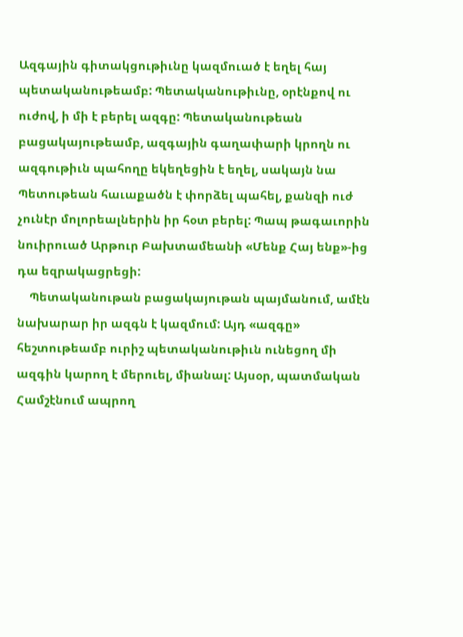Ազգային գիտակցութիւնը կազմուած է եղել հայ պետականութեամբ: Պետականութիւնը, օրէնքով ու ուժով, ի մի է բերել ազգը: Պետականութեան բացակայութեամբ, ազգային գաղափարի կրողն ու ազգութիւն պահողը եկեղեցին է եղել, սակայն նա Պետութեան հաւաքածն է փորձել պահել, քանզի ուժ չունէր մոլորեալներին իր հօտ բերել: Պապ թագաւորին նուիրուած Արթուր Բախտամեանի «Մենք Հայ ենք»-ից դա եզրակացրեցի:
    Պետականութան բացակայութան պայմանում, ամէն նախարար իր ազգն է կազմում: Այդ «ազգը» հեշտութեամբ ուրիշ պետականութիւն ունեցող մի ազգին կարող է մերուել, միանալ: Այսօր, պատմական Համշէնում ապրող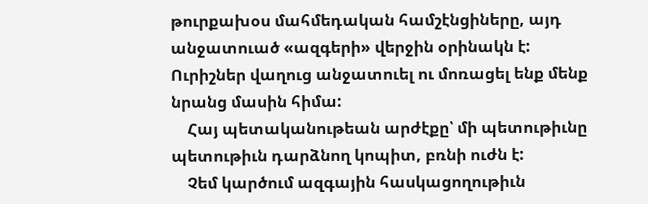թուրքախօս մահմեդական համշէնցիները, այդ անջատուած «ազգերի» վերջին օրինակն է: Ուրիշներ վաղուց անջատուել ու մոռացել ենք մենք նրանց մասին հիմա:
    Հայ պետականութեան արժէքը՝ մի պետութիւնը պետութիւն դարձնող կոպիտ, բռնի ուժն է:
    Չեմ կարծում ազգային հասկացողութիւն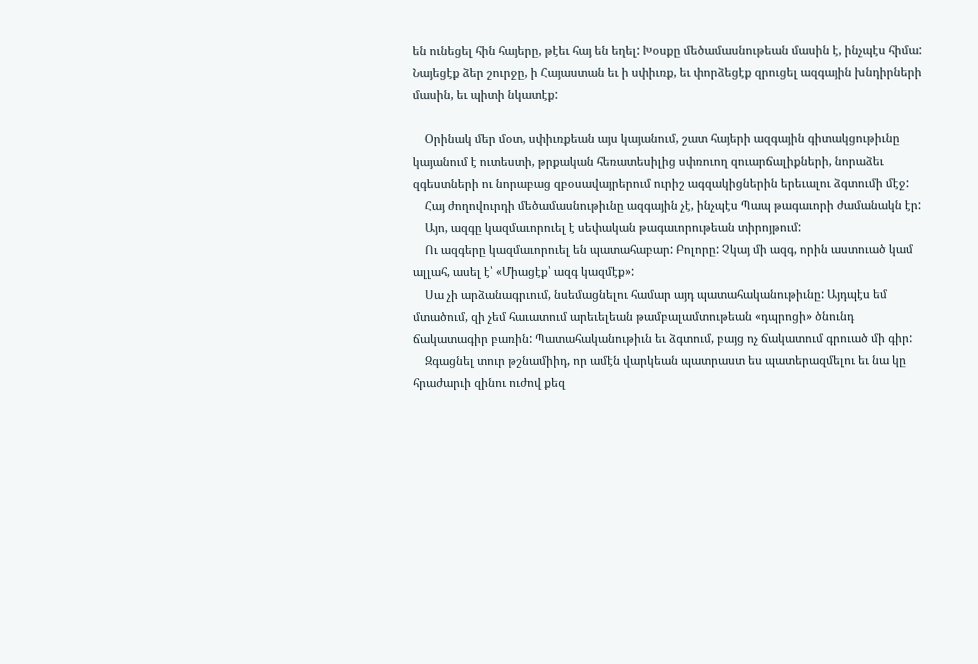են ունեցել հին հայերը, թէեւ հայ են եղել: Խօսքը մեծամասնութեան մասին է, ինչպէս հիմա: Նայեցէք ձեր շուրջը, ի Հայաստան եւ ի սփիւռք, եւ փորձեցէք զրուցել ազգային խնդիրների մասին, եւ պիտի նկատէք:

    Օրինակ մեր մօտ, սփիւռքեան այս կայանում, շատ հայերի ազգային գիտակցութիւնը կայանում է ուտեստի, թրքական հեռատեսիլից սփռուող զուարճալիքների, նորաձեւ զգեստների ու նորաբաց զբօսավայրերում ուրիշ ագզակիցներին երեւալու ձգտումի մէջ:
    Հայ ժողովուրդի մեծամասնութիւնը ազգային չէ, ինչպէս Պապ թագաւորի ժամանակն էր:
    Այո, ազգը կազմաւորուել է սեփական թագաւորութեան տիրոյթում:
    Ու ազգերը կազմաւորուել են պատահաբար: Բոլորը: Չկայ մի ազգ, որին աստուած կամ ալլահ, ասել է՝ «Միացէք՝ ազգ կազմէք»:
    Սա չի արձանագրւում, նսեմացնելու համար այդ պատահականութիւնը: Այդպէս եմ մտածում, զի չեմ հաւատում արեւելեան թամբալամտութեան «դպրոցի» ծնունդ ճակատագիր բառին: Պատահականութիւն եւ ձգտում, բայց ոչ ճակատում գրուած մի գիր:
    Զգացնել տուր թշնամիիդ, որ ամէն վարկեան պատրաստ ես պատերազմելու եւ նա կը հրաժարւի զինու ուժով քեզ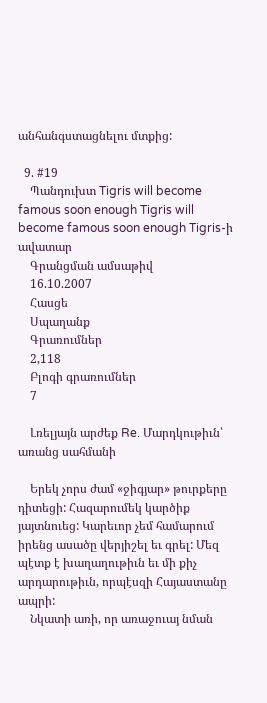անհանգստացնելու մտքից:

  9. #19
    Պանդուխտ Tigris will become famous soon enough Tigris will become famous soon enough Tigris-ի ավատար
    Գրանցման ամսաթիվ
    16.10.2007
    Հասցե
    Սպաղանք
    Գրառումներ
    2,118
    Բլոգի գրառումներ
    7

    Լռելյայն արժեք Re. Մարդկութիւն՝ առանց սահմանի

    Երեկ չորս ժամ «ջիգյար» թուրքերը դիտեցի: Հազարումեկ կարծիք յայտնուեց: Կարեւոր չեմ համարում իրենց ասածը վերյիշել եւ գրել: Մեզ պէտք է խաղաղութիւն եւ մի քիչ արդարութիւն, որպէսզի Հայաստանը ապրի:
    Նկատի առի, որ առաջուայ նման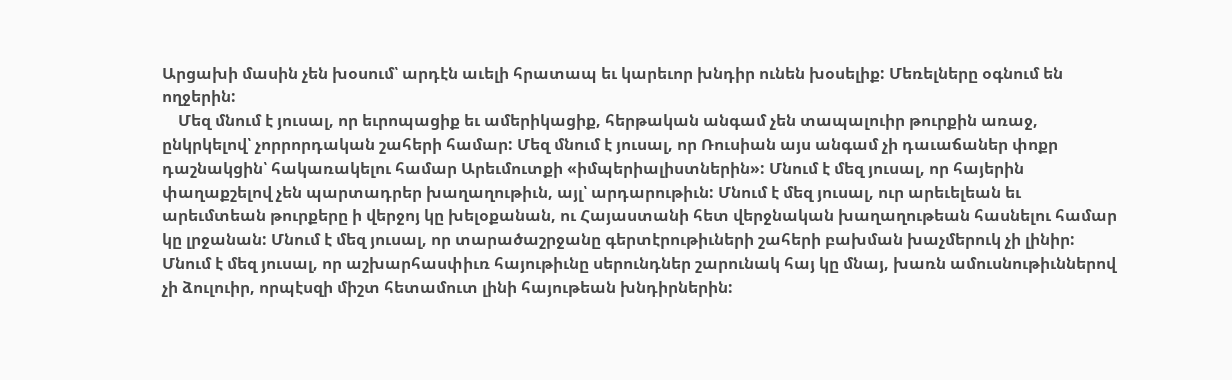Արցախի մասին չեն խօսում՝ արդէն աւելի հրատապ եւ կարեւոր խնդիր ունեն խօսելիք: Մեռելները օգնում են ողջերին:
    Մեզ մնում է յուսալ, որ եւրոպացիք եւ ամերիկացիք, հերթական անգամ չեն տապալուիր թուրքին առաջ, ընկրկելով՝ չորրորդական շահերի համար: Մեզ մնում է յուսալ, որ Ռուսիան այս անգամ չի դաւաճաներ փոքր դաշնակցին՝ հակառակելու համար Արեւմուտքի «իմպերիալիստներին»: Մնում է մեզ յուսալ, որ հայերին փաղաքշելով չեն պարտադրեր խաղաղութիւն, այլ՝ արդարութիւն: Մնում է մեզ յուսալ, ուր արեւելեան եւ արեւմտեան թուրքերը ի վերջոյ կը խելօքանան, ու Հայաստանի հետ վերջնական խաղաղութեան հասնելու համար կը լրջանան: Մնում է մեզ յուսալ, որ տարածաշրջանը գերտէրութիւների շահերի բախման խաչմերուկ չի լինիր: Մնում է մեզ յուսալ, որ աշխարհասփիւռ հայութիւնը սերունդներ շարունակ հայ կը մնայ, խառն ամուսնութիւններով չի ձուլուիր, որպէսզի միշտ հետամուտ լինի հայութեան խնդիրներին: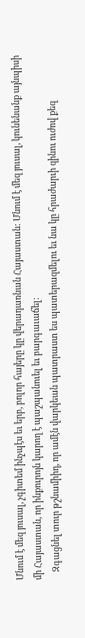Մնում է մեզ յուսալ, չգիտեմ ինչպէս եւ երբ, բոլոր հայերը կը վերադառնան Հայաստան: Մնում է մեզ յուսալ, կունենանք այնպիսի մի Հայաստան, որ ինքուրոյն կարող է պաշպանուել եւ բարգաւաճել:
    Զգացնել տուր թշնամիիդ, որ ամէն վարկեան պատրաստ ես պատերազմելու եւ նա կը հրաժարւի զինու ուժով քեզ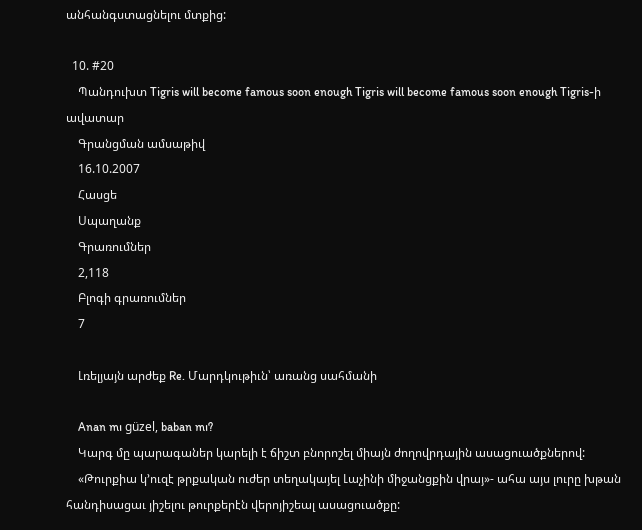անհանգստացնելու մտքից:

  10. #20
    Պանդուխտ Tigris will become famous soon enough Tigris will become famous soon enough Tigris-ի ավատար
    Գրանցման ամսաթիվ
    16.10.2007
    Հասցե
    Սպաղանք
    Գրառումներ
    2,118
    Բլոգի գրառումներ
    7

    Լռելյայն արժեք Re. Մարդկութիւն՝ առանց սահմանի

    Anan mı güzel, baban mı?
    Կարգ մը պարագաներ կարելի է ճիշտ բնորոշել միայն ժողովրդային ասացուածքներով:
    «Թուրքիա կ’ուզէ թրքական ուժեր տեղակայել Լաչինի միջանցքին վրայ»- ահա այս լուրը խթան հանդիսացաւ յիշելու թուրքերէն վերոյիշեալ ասացուածքը: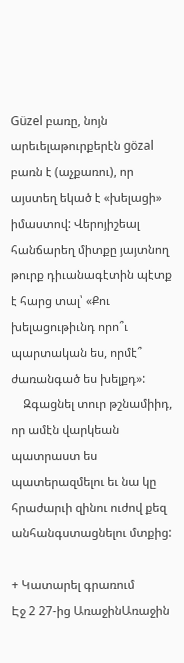Güzel բառը, նոյն արեւելաթուրքերէն gözal բառն է (աչքառու), որ այստեղ եկած է «խելացի» իմաստով: Վերոյիշեալ հանճարեղ միտքը յայտնող թուրք դիւանագէտին պէտք է հարց տալ՝ «Քու խելացութիւնդ որո՞ւ պարտական ես, որմէ՞ ժառանգած ես խելքդ»:
    Զգացնել տուր թշնամիիդ, որ ամէն վարկեան պատրաստ ես պատերազմելու եւ նա կը հրաժարւի զինու ուժով քեզ անհանգստացնելու մտքից:

+ Կատարել գրառում
Էջ 2 27-ից ԱռաջինԱռաջին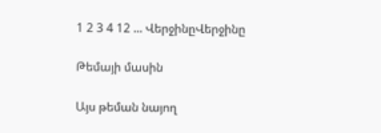1 2 3 4 12 ... ՎերջինըՎերջինը

Թեմայի մասին

Այս թեման նայող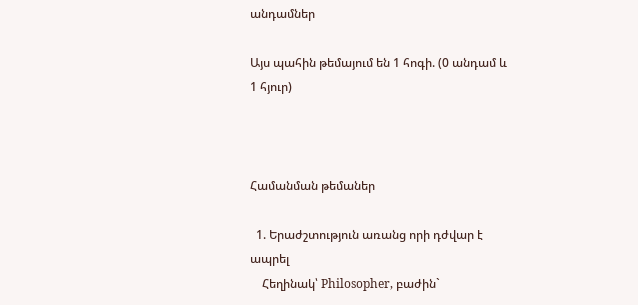անդամներ

Այս պահին թեմայում են 1 հոգի. (0 անդամ և 1 հյուր)



Համանման թեմաներ

  1. Երաժշտություն առանց որի դժվար է ապրել
    Հեղինակ՝ Philosopher, բաժին`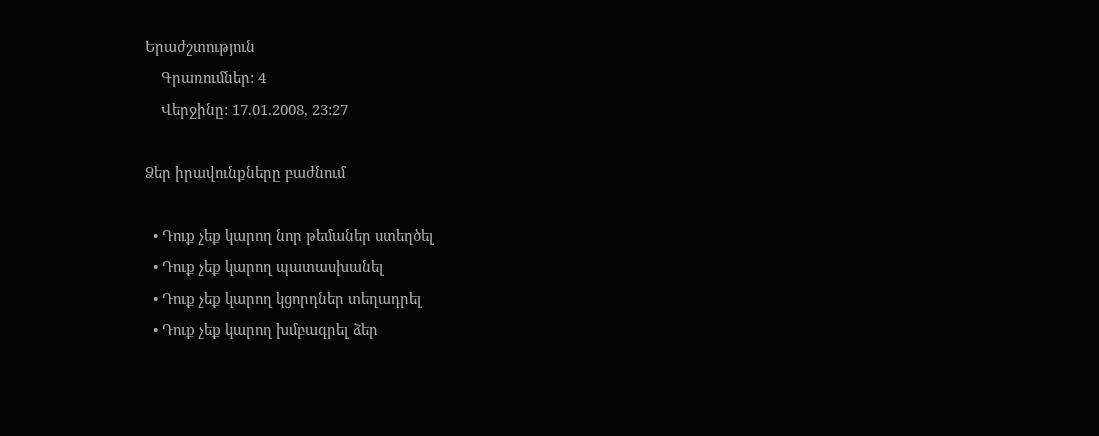Երաժշտություն
    Գրառումներ: 4
    Վերջինը: 17.01.2008, 23:27

Ձեր իրավունքները բաժնում

  • Դուք չեք կարող նոր թեմաներ ստեղծել
  • Դուք չեք կարող պատասխանել
  • Դուք չեք կարող կցորդներ տեղադրել
  • Դուք չեք կարող խմբագրել ձեր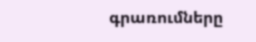գրառումները